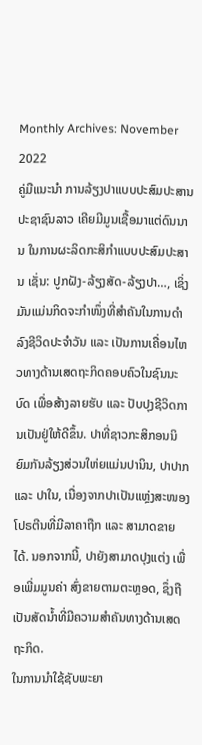Monthly Archives: November 2022
ຄູ່ມືແນະນຳ ການລ້ຽງປາແບບປະສົມປະສານ
ປະຊາຊົນລາວ ເຄີຍມີມູນເຊື້ອມາແຕ່ດົນນານ ໃນການຜະລິດກະສິກຳແບບປະສົມປະສານ ເຊັ່ນ: ປູກຝັງ-ລ້ຽງສັດ-ລ້ຽງປາ…, ເຊິ່ງມັນແມ່ນກິດຈະກຳໜຶ່ງທີ່ສຳຄັນໃນການດຳລົງຊີວິດປະຈຳວັນ ແລະ ເປັນການເຄື່ອນໄຫວທາງດ້ານເສດຖະກິດຄອບຄົວໃນຊົນນະບົດ ເພື່ອສ້າງລາຍຮັບ ແລະ ປັບປຸງຊີວິດການເປັນຢູ່ໃຫ້ດີຂຶ້ນ. ປາທີ່ຊາວກະສິກອນນິຍົມກັນລ້ຽງສ່ວນໃຫ່ຍແມ່ນປານິນ, ປາປາກ ແລະ ປາໃນ, ເນື່ອງຈາກປາເປັນແຫຼ່ງສະໜອງໂປຣຕີນທີ່ມີລາຄາຖືກ ແລະ ສາມາດຂາຍໄດ້. ນອກຈາກນີ້, ປາຍັງສາມາດປຸງແຕ່ງ ເພື່ອເພີ່ມມູນຄ່າ ສົ່ງຂາຍຕາມຕະຫຼອດ, ຊຶ່ງຖືເປັນສັດນໍ້າທີ່ມີຄວາມສຳຄັນທາງດ້ານເສດຖະກິດ.
ໃນການນຳໃຊ້ຊັບພະຍາ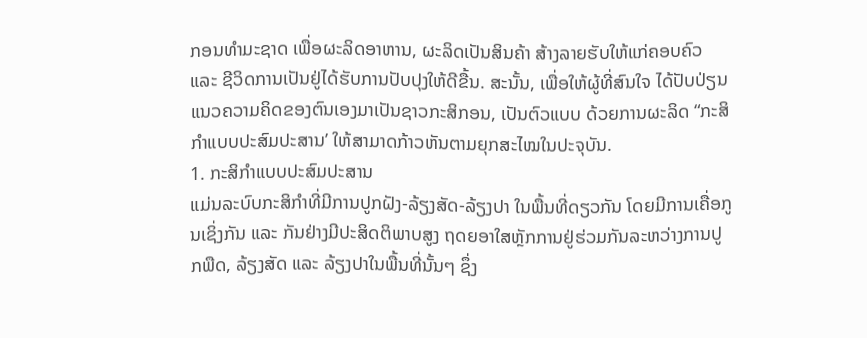ກອນທຳມະຊາດ ເພື່ອຜະລິດອາຫານ, ຜະລິດເປັນສິນຄ້າ ສ້າງລາຍຮັບໃຫ້ແກ່ຄອບຄົວ ແລະ ຊີວິດການເປັນຢູ່ໄດ້ຮັບການປັບປຸງໃຫ້ດີຂື້ນ. ສະນັ້ນ, ເພື່ອໃຫ້ຜູ້ທີ່ສົນໃຈ ໄດ້ປັບປ່ຽນແນວຄວາມຄິດຂອງຕົນເອງມາເປັນຊາວກະສິກອນ, ເປັນຕົວແບບ ດ້ວຍການຜະລິດ “ກະສິກຳແບບປະສົມປະສານ’ ໃຫ້ສາມາດກ້າວຫັນຕາມຍຸກສະໄໝໃນປະຈຸບັນ.
1. ກະສິກຳແບບປະສົມປະສານ
ແມ່ນລະບົບກະສິກຳທີ່ມີການປູກຝັງ-ລ້ຽງສັດ-ລ້ຽງປາ ໃນພື້ນທີ່ດຽວກັນ ໂດຍມີການເຄື່ອກູນເຊິ່ງກັນ ແລະ ກັນຢ່າງມີປະສິດຕິພາບສູງ ຖດຍອາໃສຫຼັກການຢູ່ຮ່ວມກັນລະຫວ່າງການປູກພືດ, ລ້ຽງສັດ ແລະ ລ້ຽງປາໃນພື້ນທີ່ນັ້ນໆ ຊຶ່ງ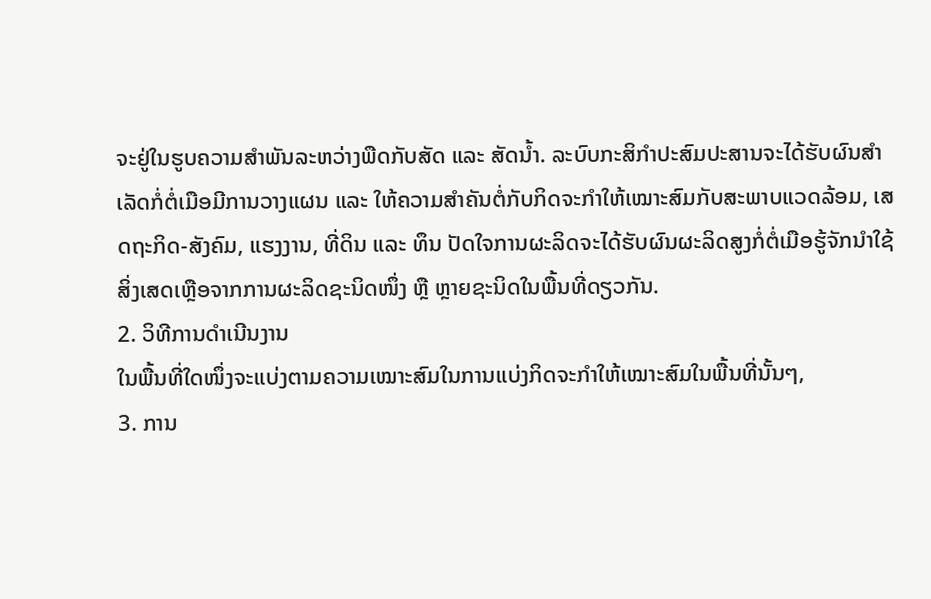ຈະຢູ່ໃນຮູບຄວາມສຳພັນລະຫວ່າງພືດກັບສັດ ແລະ ສັດນໍ້າ. ລະບົບກະສິກຳປະສົມປະສານຈະໄດ້ຮັບຜົນສຳເລັດກໍ່ຕໍ່ເມືອມີການວາງແຜນ ແລະ ໃຫ້ຄວາມສຳຄັນຕໍ່ກັບກິດຈະກຳໃຫ້ເໝາະສົມກັບສະພາບແວດລ້ອມ, ເສດຖະກິດ-ສັງຄົມ, ແຮງງານ, ທີ່ດິນ ແລະ ທຶນ ປັດໃຈການຜະລິດຈະໄດ້ຮັບຜົນຜະລິດສູງກໍ່ຕໍ່ເມືອຮູ້ຈັກນຳໃຊ້ສິ່ງເສດເຫຼືອຈາກການຜະລິດຊະນິດໜຶ່ງ ຫຼື ຫຼາຍຊະນິດໃນພື້ນທີ່ດຽວກັນ.
2. ວິທີການດຳເນີນງານ
ໃນພື້ນທີ່ໃດໜຶ່ງຈະແບ່ງຕາມຄວາມເໝາະສົມໃນການແບ່ງກິດຈະກຳໃຫ້ເໝາະສົມໃນພື້ນທີ່ນັ້ນໆ,
3. ການ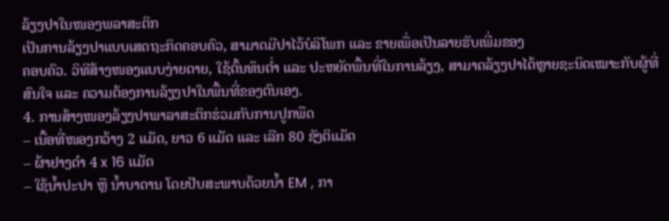ລ້ຽງປາໃນໜອງພລາສະຕິກ
ເປັນການລ້ຽງປາແບບເສດຖະກິດຄອບຄົວ, ສາມາດມີປາໄວ້ບໍລິໂພກ ແລະ ຂາຍເພື່ອເປັນລາຍຮັບເພີ່ມຂອງ
ຄອບຄົວ. ວິທີສ້າງໜອງແບບງ່າຍດາຍ, ໃຊ້ຕົ້ນທຶນຕໍ່າ ແລະ ປະຫຍັດພື້ນທີ່ໃນການລ້ຽງ, ສາມາດລ້ຽງປາໄດ້ຫຼາຍຊະນິດເໝາະກັບຜູ້ທີ່ສົນໃຈ ແລະ ຄວາມຕ້ອງການລ້ຽງປາໃນພື້ນທີ່ຂອງຕົນເອງ.
4. ການສ້າງໜອງລ້ຽງປາພາລາສະຕິກຮ່ວມກັບການປູກພືດ
– ເນື້ອທີ່ໜອງກວ້າງ 2 ແມັດ, ຍາວ 6 ແມັດ ແລະ ເລີກ 80 ຊັງຕິແມັດ
– ຜ້າຢາງດຳ 4 x 16 ແມັດ
– ໃຊ້ນໍ້າປະປາ ຫຼື ນໍ້າບາດານ ໂດຍປັບສະພາບດ້ວຍນໍ້າ EM , ກາ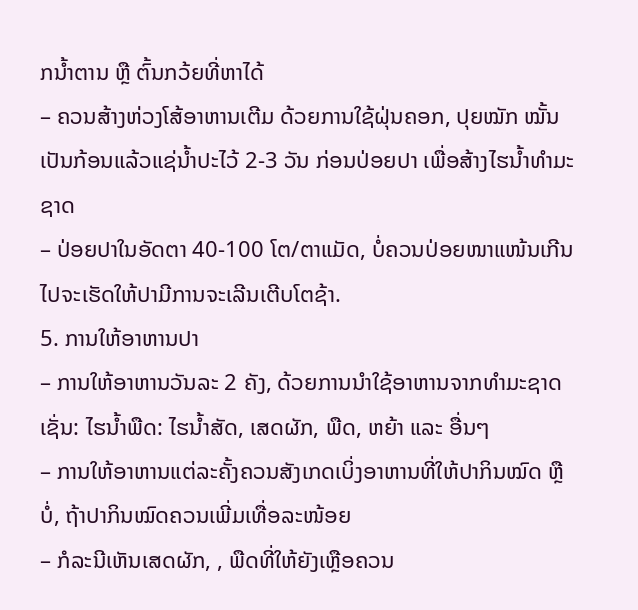ກນໍ້າຕານ ຫຼື ຕົ້ນກວ້ຍທີ່ຫາໄດ້
– ຄວນສ້າງຫ່ວງໂສ້ອາຫານເຕີມ ດ້ວຍການໃຊ້ຝຸ່ນຄອກ, ປຸຍໝັກ ໝັ້ນເປັນກ້ອນແລ້ວແຊ່ນໍ້າປະໄວ້ 2-3 ວັນ ກ່ອນປ່ອຍປາ ເພື່ອສ້າງໄຮນໍ້າທຳມະຊາດ
– ປ່ອຍປາໃນອັດຕາ 40-100 ໂຕ/ຕາແມັດ, ບໍ່ຄວນປ່ອຍໜາແໜ້ນເກີນໄປຈະເຮັດໃຫ້ປາມີການຈະເລີນເຕີບໂຕຊ້າ.
5. ການໃຫ້ອາຫານປາ
– ການໃຫ້ອາຫານວັນລະ 2 ຄັງ, ດ້ວຍການນຳໃຊ້ອາຫານຈາກທຳມະຊາດເຊັ່ນ: ໄຮນໍ້າພືດ: ໄຮນໍ້າສັດ, ເສດຜັກ, ພືດ, ຫຍ້າ ແລະ ອື່ນໆ
– ການໃຫ້ອາຫານແຕ່ລະຄັ້ງຄວນສັງເກດເບິ່ງອາຫານທີ່ໃຫ້ປາກິນໝົດ ຫຼື ບໍ່, ຖ້າປາກິນໝົດຄວນເພີ່ມເທື່ອລະໜ້ອຍ
– ກໍລະນີເຫັນເສດຜັກ, , ພືດທີ່ໃຫ້ຍັງເຫຼືອຄວນ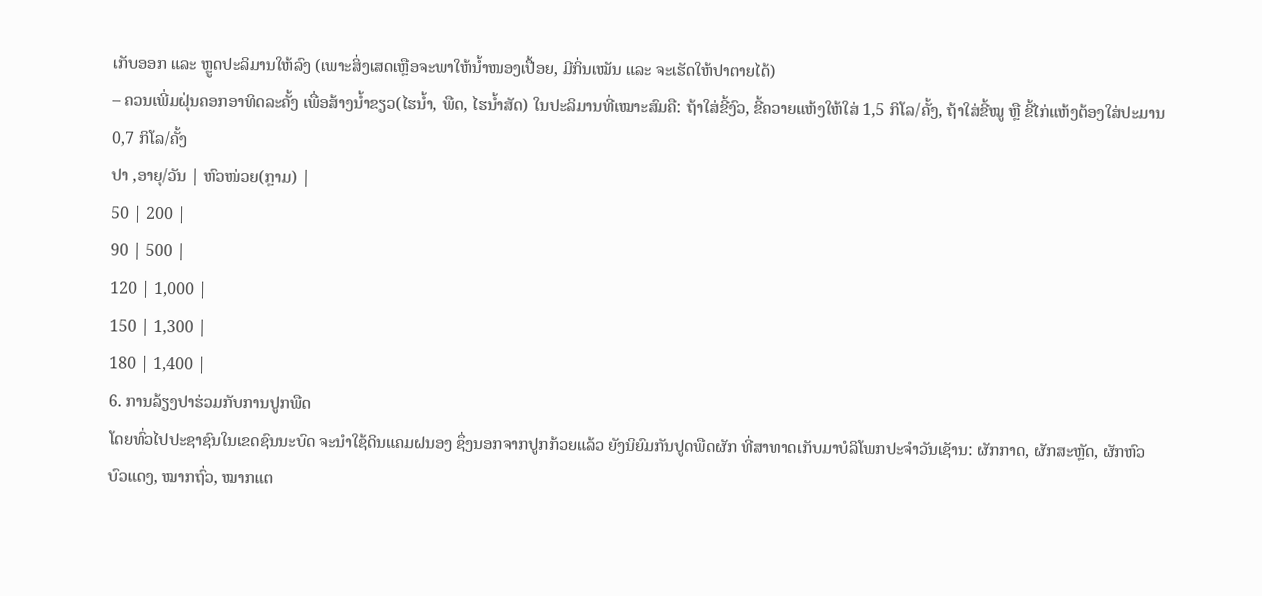ເກັບອອກ ແລະ ຫຼູດປະລິມານໃຫ້ລົງ (ເພາະສິ່ງເສດເຫຼືອຈະພາໃຫ້ນໍ້າໜອງເປື້ອຍ, ມີກິ່ນເໝັນ ແລະ ຈະເຮັດໃຫ້ປາຕາຍໄດ້)
– ຄວນເພີ່ມຝຸ່ນຄອກອາທິດລະຄັ້ງ ເພື່ອສ້າງນໍ້າຂຽວ(ໄຮນໍ້າ, ພືດ, ໄຮນໍ້າສັດ) ໃນປະລິມານທີ່ເໝາະສົມຄື: ຖ້າໃສ່ຂີ້ງົວ, ຂີ້ຄວາຍແຫ້ງໃຫ້ໃສ່ 1,5 ກິໂລ/ຄັ້ງ, ຖ້າໃສ່ຂີ້ໝູ ຫຼື ຂີ້ໄກ່ແຫ້ງຕ້ອງໃສ່ປະມານ 0,7 ກິໂລ/ຄັ້ງ
ປາ ,ອາຍຸ/ວັນ | ຫົວໜ່ວຍ(ກຼາມ) |
50 | 200 |
90 | 500 |
120 | 1,000 |
150 | 1,300 |
180 | 1,400 |
6. ການລ້ຽງປາຮ່ວມກັບການປູກພືດ
ໂດຍທົ່ວໄປປະຊາຊົນໃນເຂດຊົນນະບົດ ຈະນຳໃຊ້ດິນແຄມຝນອງ ຊຶ່ງນອກຈາກປູກກ້ວຍແລ້ວ ຍັງນິຍົມກັນປູດພືດຜັກ ທີ່ສາທາດເກັບມາບໍລິໂພກປະຈຳວັນເຊັານ: ຜັກກາດ, ຜັກສະຫຼັດ, ຜັກຫົວບົວແດງ, ໝາກຖົ່ວ, ໝາກແຕ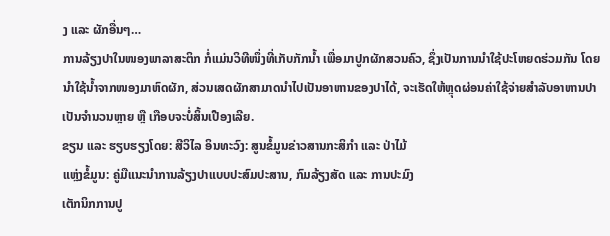ງ ແລະ ຜັກອື່ນໆ…
ການລ້ຽງປາໃນໜອງພາລາສະຕິກ ກໍ່ແມ່ນວິທີໜຶ່ງທີ່ເກັບກັກນໍ້າ ເພື່ອມາປູກຜັກສວນຄົວ, ຊຶ່ງເປັນການນຳໃຊ້ປະໂຫຍດຮ່ວມກັນ ໂດຍນຳໃຊ້ນໍ້າຈາກໜອງມາຫົດຜັກ, ສ່ວນເສດຜັກສາມາດນຳໄປເປັນອາຫານຂອງປາໄດ້, ຈະເຮັດໃຫ້ຫຼຸດຜ່ອນຄ່າໃຊ້ຈ່າຍສຳລັບອາຫານປາເປັນຈຳນວນຫຼາຍ ຫຼື ເກືອບຈະບໍ່ສິ້ນເປືອງເລີຍ.
ຂຽນ ແລະ ຮຽບຮຽງໂດຍ: ສີວິໄລ ອິນທະວົງ: ສູນຂໍ້ມູນຂ່າວສານກະສິກຳ ແລະ ປ່າໄມ້
ແຫຼ່ງຂໍ້ມູນ: ຄູ່ມືແນະນຳການລ້ຽງປາແບບປະສົມປະສານ, ກົມລ້ຽງສັດ ແລະ ການປະມົງ
ເຕັກນິກການປູ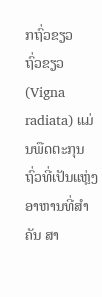ກຖົ່ວຂຽວ
ຖົ່ວຂຽວ (Vigna radiata) ແມ່ນພືດຕະກຸນຖົ່ວທີ່ເປັນແຫ່ຼງອາຫານທີ່ສໍາຄັນ ສາ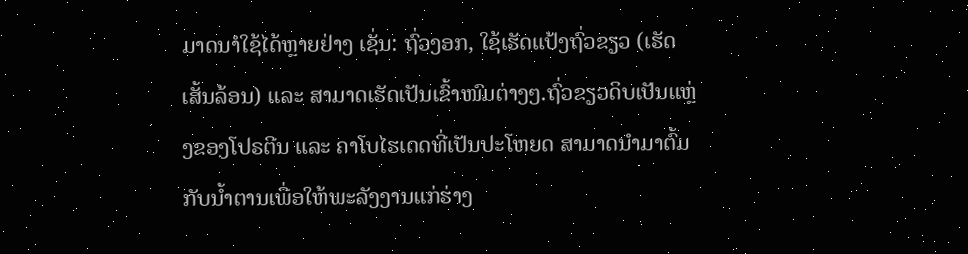ມາດນາໍໃຊ້ໄດ້ຫຼາຍຢ່າງ ເຊັ່ນ: ຖົ່ວງອກ, ໃຊ້ເຮັດແປ້ງຖົ່ວຂຽວ (ເຮັດເສັ້ນລ້ອນ) ແລະ ສາມາດເຮັດເປັນເຂົ້າໜົມຕ່າງໆ.ຖົ່ວຂຽວດິບເປັນແຫ່ຼງຂອງໂປຣຕີນ ແລະ ຄາໂບໄຮເດດທີ່ເປັນປະໂຫຍດ ສາມາດນໍາມາຕົ້ມກັບນໍ້າຕານເພື່ອໃຫ້ພະລັງງານແກ່ຮ່າງ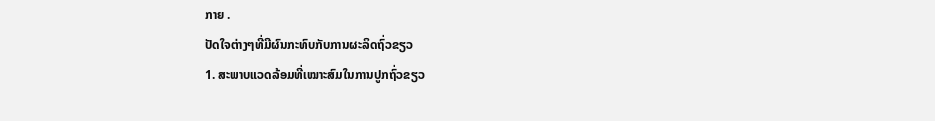ກາຍ .
ປັດໃຈຕ່າງໆທີ່ມີຜົນກະທົບກັບການຜະລິດຖົ່ວຂຽວ
1. ສະພາບແວດລ້ອມທີ່ເໝາະສົມໃນການປູກຖົ່ວຂຽວ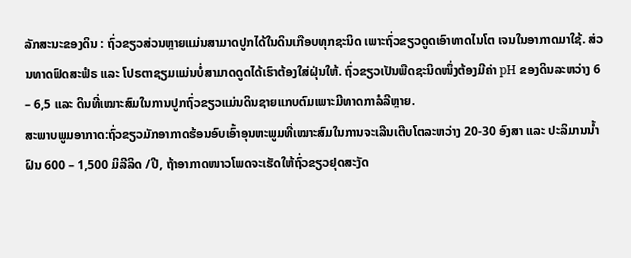ລັກສະນະຂອງດິນ : ຖົ່ວຂຽວສ່ວນຫຼາຍແມ່ນສາມາດປູກໄດ້ໃນດິນເກືອບທຸກຊະນິດ ເພາະຖົ່ວຂຽວດູດເອົາທາດໄນໂຕ ເຈນໃນອາກາດມາໃຊ້. ສ່ວນທາດຟົດສະຟໍຣ ແລະ ໂປຣຕາຊຽມແມ່ນບໍ່ສາມາດດູດໄດ້ເຮົາຕ້ອງໃສ່ຝຸ່ນໃຫ້. ຖົ່ວຂຽວເປັນພືດຊະນິດໜຶ່ງຕ້ອງມີຄ່າ pH ຂອງດິນລະຫວ່າງ 6 – 6,5 ແລະ ດິນທີ່ເໝາະສົມໃນການປູກຖົ່ວຂຽວແມ່ນດິນຊາຍແກບຕົມເພາະມີທາດກາລໍລີຫຼາຍ.
ສະພາບພູມອາກາດ:ຖົ່ວຂຽວມັກອາກາດຮ້ອນອົບເອົ້າອຸນຫະພູມທີ່ເໝາະສົມໃນການຈະເລີນເຕີບໂຕລະຫວ່າງ 20-30 ອົງສາ ແລະ ປະລິມານນໍ້າຝົນ 600 – 1,500 ມິລີລິດ /ປີ, ຖ້າອາກາດໜາວໂພດຈະເຮັດໃຫ້ຖົ່ວຂຽວຢຸດສະງັດ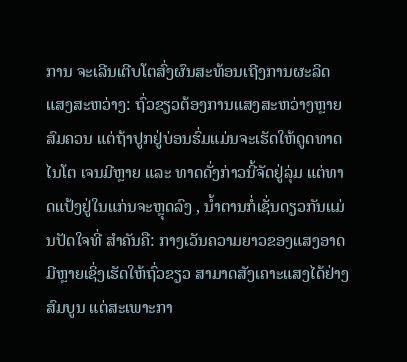ການ ຈະເລີນເຕີບໂຕສົ່ງຜົນສະທ້ອນເຖີງການຜະລິດ
ແສງສະຫວ່າງ: ຖົ່ວຂຽວຕ້ອງການແສງສະຫວ່າງຫຼາຍສົມຄວນ ແຕ່ຖ້າປູກຢູ່ບ່ອນຮົ່ມແມ່ນຈະເຮັດໃຫ້ດູດທາດໄນໂຕ ເຈນມີຫຼາຍ ແລະ ທາດດັ່ງກ່າວນີ້ຈັດຢູ່ລຸ່ມ ແຕ່ທາດແປ້ງຢູ່ໃນແກ່ນຈະຫຼຸດລົງ , ນໍ້າຕານກໍ່ເຊັ່ນດຽວກັນແມ່ນປັດໃຈທີ່ ສໍາຄັນຄື: ກາງເວັນຄວາມຍາວຂອງແສງອາດມີຫຼາຍເຊິ່ງເຮັດໃຫ້ຖົ່ວຂຽວ ສາມາດສັງເຄາະແສງໄດ້ຢ່າງສົມບູນ ແຕ່ສະເພາະກາ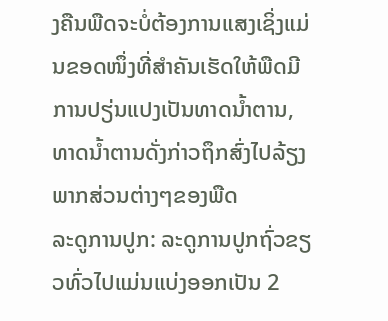ງຄືນພືດຈະບໍ່ຕ້ອງການແສງເຊິ່ງແມ່ນຂອດໜຶ່ງທີ່ສໍາຄັນເຮັດໃຫ້ພືດມີການປຽ່ນແປງເປັນທາດນໍ້າຕານ, ທາດນໍ້າຕານດັ່ງກ່າວຖຶກສົ່ງໄປລ້ຽງພາກສ່ວນຕ່າງໆຂອງພືດ
ລະດູການປູກ: ລະດູການປູກຖົ່ວຂຽວທົ່ວໄປແມ່ນແບ່ງອອກເປັນ 2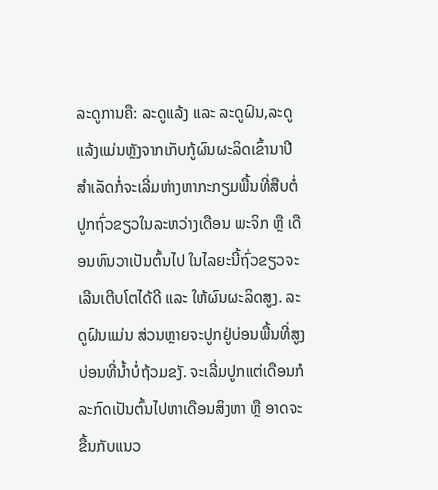ລະດູການຄື: ລະດູແລ້ງ ແລະ ລະດູຝົນ,ລະດູແລ້ງແມ່ນຫຼັງຈາກເກັບກູ້ຜົນຜະລິດເຂົ້ານາປີສໍາເລັດກໍ່ຈະເລີ່ມຫ່າງຫາກະກຽມພື້ນທີ່ສືບຕໍ່ປູກຖົ່ວຂຽວໃນລະຫວ່າງເດືອນ ພະຈິກ ຫຼື ເດືອນທົນວາເປັນຕົ້ນໄປ ໃນໄລຍະນີ້ຖົ່ວຂຽວຈະເລີນເຕີບໂຕໄດ້ດີ ແລະ ໃຫ້ຜົນຜະລິດສູງ. ລະດູຝົນແມ່ນ ສ່ວນຫຼາຍຈະປູກຢູ່ບ່ອນພື້ນທີ່ສູງບ່ອນທີ່ນໍ້າບໍ່ຖ້ວມຂງັ. ຈະເລີ່ມປູກແຕ່ເດືອນກໍລະກົດເປັນຕົ້ນໄປຫາເດືອນສິງຫາ ຫຼື ອາດຈະຂື້ນກັບແນວ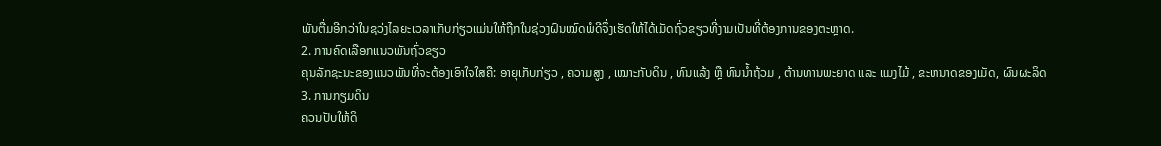ພັນຕື່ມອີກວ່າໃນຊວ່ງໄລຍະເວລາເກັບກ່ຽວແມ່ນໃຫ້ຖືກໃນຊ່ວງຝົນໝົດພໍດີຈຶ່ງເຮັດໃຫ້ໄດ້ເມັດຖົ່ວຂຽວທີ່ງາມເປັນທີ່ຕ້ອງການຂອງຕະຫຼາດ.
2. ການຄົດເລືອກແນວພັນຖົ່ວຂຽວ
ຄຸນລັກຊະນະຂອງແນວພັນທີ່ຈະຕ້ອງເອົາໃຈໃສຄື: ອາຍຸເກັບກ່ຽວ , ຄວາມສູງ , ເໝາະກັບດິນ , ທົນແລ້ງ ຫຼື ທົນນໍ້າຖ້ວມ , ຕ້ານທານພະຍາດ ແລະ ແມງໄມ້ , ຂະຫນາດຂອງເມັດ, ຜົນຜະລິດ
3. ການກຽມດິນ
ຄວນປັບໃຫ້ດິ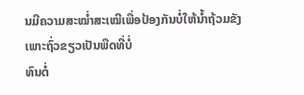ນມີຄວາມສະໝໍ່າສະເໝີເພື່ອປ້ອງກັນບໍ່ໃຫ້ນໍ້າຖ້ວມຂັງເພາະຖົ່ວຂຽວເປັນພືດທີ່ບໍ່
ທົນຕໍ່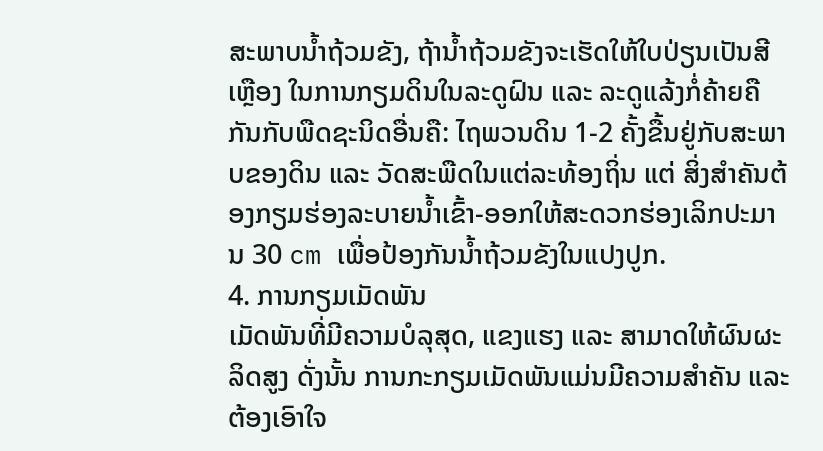ສະພາບນໍ້າຖ້ວມຂັງ, ຖ້ານໍ້າຖ້ວມຂັງຈະເຮັດໃຫ້ໃບປ່ຽນເປັນສີເຫຼືອງ ໃນການກຽມດິນໃນລະດູຝົນ ແລະ ລະດູແລ້ງກໍ່ຄ້າຍຄືກັນກັບພືດຊະນິດອື່ນຄື: ໄຖພວນດິນ 1-2 ຄັ້ງຂື້ນຢູ່ກັບສະພາບຂອງດິນ ແລະ ວັດສະພືດໃນແຕ່ລະທ້ອງຖິ່ນ ແຕ່ ສິ່ງສໍາຄັນຕ້ອງກຽມຮ່ອງລະບາຍນໍ້າເຂົ້າ-ອອກໃຫ້ສະດວກຮ່ອງເລິກປະມານ 30 cm ເພື່ອປ້ອງກັນນໍ້າຖ້ວມຂັງໃນແປງປູກ.
4. ການກຽມເມັດພັນ
ເມັດພັນທີ່ມີຄວາມບໍລຸສຸດ, ແຂງແຮງ ແລະ ສາມາດໃຫ້ຜົນຜະລິດສູງ ດັ່ງນັ້ນ ການກະກຽມເມັດພັນແມ່ນມີຄວາມສໍາຄັນ ແລະ ຕ້ອງເອົາໃຈ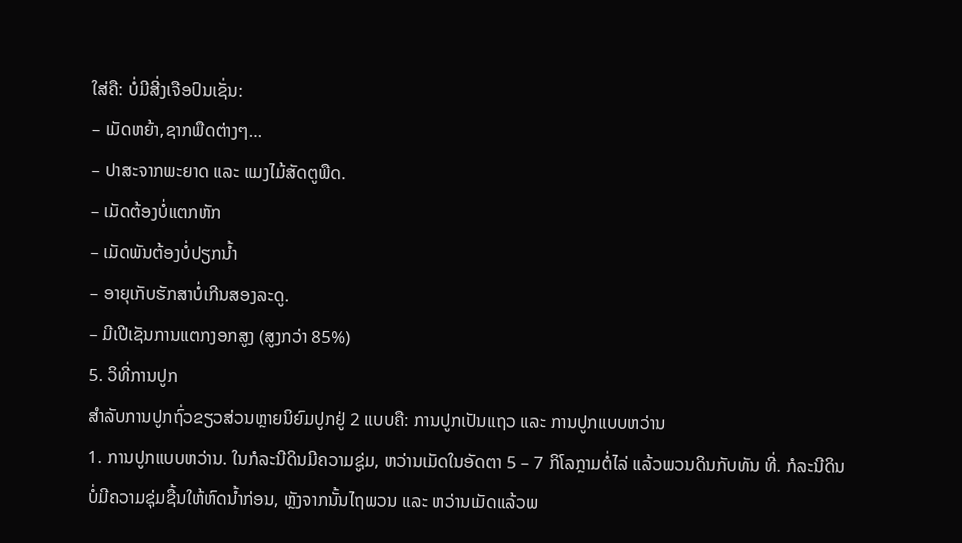ໃສ່ຄື: ບໍ່ມີສີ່ງເຈືອປົນເຊັ່ນ:
– ເມັດຫຍ້າ,ຊາກພືດຕ່າງໆ…
– ປາສະຈາກພະຍາດ ແລະ ແມງໄມ້ສັດຕູພືດ.
– ເມັດຕ້ອງບໍ່ແຕກຫັກ
– ເມັດພັນຕ້ອງບໍ່ປຽກນໍ້າ
– ອາຍຸເກັບຮັກສາບໍ່ເກີນສອງລະດູ.
– ມີເປີເຊັນການແຕກງອກສູງ (ສູງກວ່າ 85%)
5. ວິທີ່ການປູກ
ສໍາລັບການປູກຖົ່ວຂຽວສ່ວນຫຼາຍນິຍົມປູກຢູ່ 2 ແບບຄື: ການປູກເປັນແຖວ ແລະ ການປູກແບບຫວ່ານ
1. ການປູກແບບຫວ່ານ. ໃນກໍລະນີດິນມີຄວາມຊູ່ມ, ຫວ່ານເມັດໃນອັດຕາ 5 – 7 ກິໂລກຼາມຕໍ່ໄລ່ ແລ້ວພວນດິນກັບທັນ ທີ່. ກໍລະນີດິນບໍ່ມີຄວາມຊຸ່ມຊື້ນໃຫ້ຫົດນໍ້າກ່ອນ, ຫຼັງຈາກນັ້ນໄຖພວນ ແລະ ຫວ່ານເມັດແລ້ວພ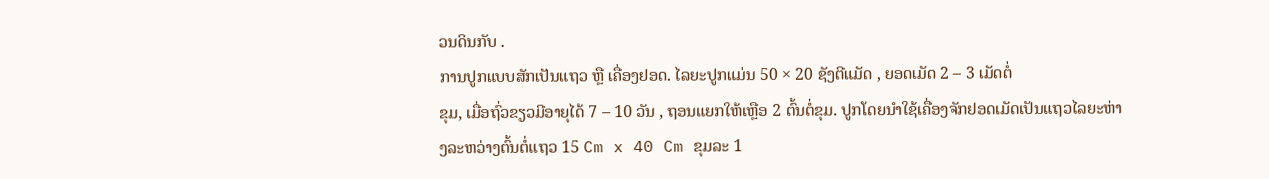ວນດິນກັບ .
ການປູກແບບສັກເປັນແຖວ ຫຼື ເຄື່ອງຢອດ. ໄລຍະປູກແມ່ນ 50 × 20 ຊັງຕີແມັດ , ຍອດເມັດ 2 – 3 ເມັດຕໍ່
ຂຸມ, ເມື່ອຖົ່ວຂຽວມີອາຍຸໄດ້ 7 – 10 ວັນ , ຖອນແຍກໃຫ້ເຫຼືອ 2 ຕົ້ນຕໍ່ຂຸມ. ປູກໂດຍນໍາໃຊ້ເຄື່ອງຈັກຢອດເມັດເປັນແຖວໄລຍະຫ່າງລະຫວ່າງຕົ້ນຕໍ່ແຖວ 15 Cm x 40 Cm ຂຸມລະ 1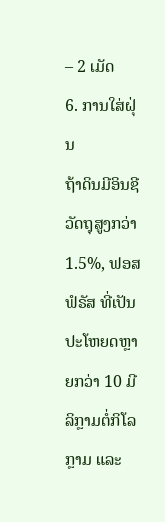– 2 ເມັດ
6. ການໃສ່ຝຸ່ນ
ຖ້າດິນມີອິນຊີວັດຖຸສູງກວ່າ 1.5%, ຟອສຟໍຣັສ ທີ່ເປັນປະໂຫຍດຫຼາຍກວ່າ 10 ມີລິກຼາມຕໍ່ກິໂລກຼາມ ແລະ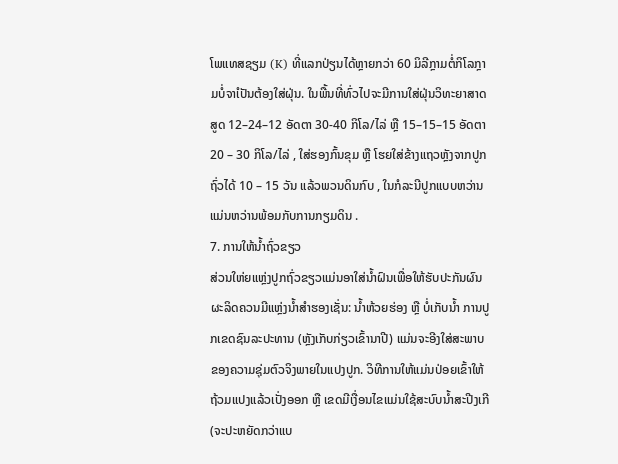ໂພແທສຊຽມ (K) ທີ່ແລກປ່ຽນໄດ້ຫຼາຍກວ່າ 60 ມິລີກຼາມຕໍ່ກິໂລກຼາມບໍ່ຈາໍເປັນຕ້ອງໃສ່ຝຸ່ນ. ໃນພື້ນທີ່ທົ່ວໄປຈະມີການໃສ່ຝຸ່ນວິທະຍາສາດສູດ 12–24–12 ອັດຕາ 30-40 ກິໂລ/ໄລ່ ຫຼື 15–15–15 ອັດຕາ 20 – 30 ກິໂລ/ໄລ່ , ໃສ່ຮອງກົ້ນຂຸມ ຫຼື ໂຮຍໃສ່ຂ້າງແຖວຫຼັງຈາກປູກຖົ່ວໄດ້ 10 – 15 ວັນ ແລ້ວພວນດິນກົບ , ໃນກໍລະນີປູກແບບຫວ່ານ ແມ່ນຫວ່ານພ້ອມກັບການກຽມດິນ .
7. ການໃຫ້ນໍ້າຖົ່ວຂຽວ
ສ່ວນໃຫ່ຍແຫຼ່ງປູກຖົ່ວຂຽວແມ່ນອາໃສ່ນໍ້າຝົນເພື່ອໃຫ້ຮັບປະກັນຜົນຜະລິດຄວນມີແຫຼ່ງນໍ້າສໍາຮອງເຊັ່ນ: ນໍ້າຫ້ວຍຮ່ອງ ຫຼື ບໍ່ເກັບນໍ້າ ການປູກເຂດຊົນລະປະທານ (ຫຼັງເກັບກ່ຽວເຂົ້ານາປີ) ແມ່ນຈະອີງໃສ່ສະພາບຂອງຄວາມຊຸ່ມຕົວຈິງພາຍໃນແປງປູກ. ວິທີການໃຫ້ແມ່ນປ່ອຍເຂົ້າໃຫ້ຖ້ວມແປງແລ້ວເປັ່ງອອກ ຫຼື ເຂດມີເງື່ອນໄຂແມ່ນໃຊ້ສະບົບນໍ້າສະປີງເກີ (ຈະປະຫຍັດກວ່າແບ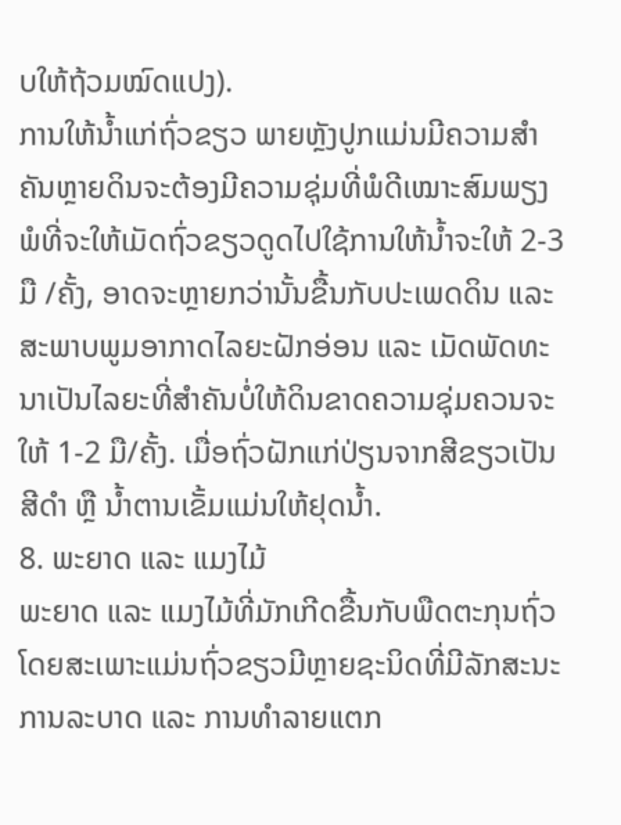ບໃຫ້ຖ້ວມໝົດແປງ).
ການໃຫ້ນໍ້າແກ່ຖົ່ວຂຽວ ພາຍຫຼັງປູກແມ່ນມີຄວາມສໍາຄັນຫຼາຍດິນຈະຕ້ອງມີຄວາມຊຸ່ມທີ່ພໍດີເໝາະສົມພຽງພໍທີ່ຈະໃຫ້ເມັດຖົ່ວຂຽວດູດໄປໃຊ້ການໃຫ້ນໍ້າຈະໃຫ້ 2-3 ມື /ຄັ້ງ, ອາດຈະຫຼາຍກວ່ານັ້ນຂື້ນກັບປະເພດດິນ ແລະ ສະພາບພູມອາກາດໄລຍະຝັກອ່ອນ ແລະ ເມັດພັດທະນາເປັນໄລຍະທີ່ສໍາຄັນບໍ່ໃຫ້ດິນຂາດຄວາມຊຸ່ມຄວນຈະໃຫ້ 1-2 ມື/ຄັ້ງ. ເມື່ອຖົ່ວຝັກແກ່ປ່ຽນຈາກສີຂຽວເປັນສີດໍາ ຫຼື ນໍ້າຕານເຂັ້ມແມ່ນໃຫ້ຢຸດນໍ້າ.
8. ພະຍາດ ແລະ ແມງໄມ້
ພະຍາດ ແລະ ແມງໄມ້ທີ່ມັກເກີດຂື້ນກັບພືດຕະກຸນຖົ່ວໂດຍສະເພາະແມ່ນຖົ່ວຂຽວມີຫຼາຍຊະນິດທີ່ມີລັກສະນະການລະບາດ ແລະ ການທໍາລາຍແຕກ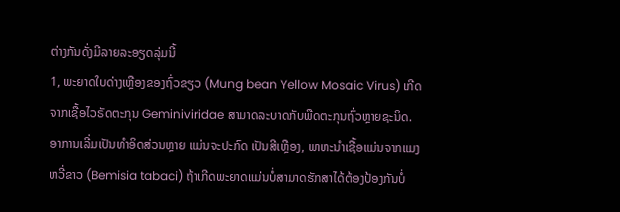ຕ່າງກັນດັ່ງມີລາຍລະອຽດລຸ່ມນີ້
1, ພະຍາດໃບດ່າງເຫຼືອງຂອງຖົ່ວຂຽວ (Mung bean Yellow Mosaic Virus) ເກີດຈາກເຊື້ອໄວຣັດຕະກຸນ Geminiviridae ສາມາດລະບາດກັບພືດຕະກຸນຖົ່ວຫຼາຍຊະນິດ. ອາການເລີ່ມເປັນທໍາອິດສ່ວນຫຼາຍ ແມ່ນຈະປະກົດ ເປັນສີເຫຼືອງ, ພາຫະນໍາເຊື້ອແມ່ນຈາກແມງຫວີ່ຂາວ (Bemisia tabaci) ຖ້າເກີດພະຍາດແມ່ນບໍ່ສາມາດຮັກສາໄດ້ຕ້ອງປ້ອງກັນບໍ່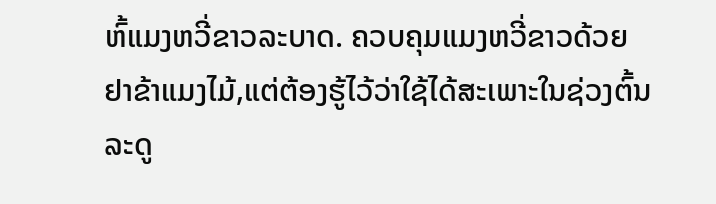ຫົ້ແມງຫວີ່ຂາວລະບາດ. ຄວບຄຸມແມງຫວີ່ຂາວດ້ວຍຢາຂ້າແມງໄມ້,ແຕ່ຕ້ອງຮູ້ໄວ້ວ່າໃຊ້ໄດ້ສະເພາະໃນຊ່ວງຕົ້ນລະດູ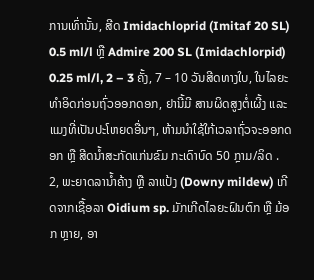ການເທົ່ານັ້ນ, ສີດ Imidachloprid (Imitaf 20 SL) 0.5 ml/l ຫຼື Admire 200 SL (Imidachlorpid) 0.25 ml/l, 2 – 3 ຄັ້ງ, 7 – 10 ວັນສີດທາງໃບ, ໃນໄລຍະທໍາອິດກ່ອນຖົ່ວອອກດອກ, ຢານີ້ມີ ສານຜິດສູງຕໍ່ເຜີ້ງ ແລະ ແມງທີ່ເປັນປະໂຫຍດອື່ນໆ, ຫ້າມນໍາໃຊ້ໃກ້ເວລາຖົ່ວຈະອອກດອກ ຫຼື ສີດນໍ້າສະກັດແກ່ນຂົມ ກະເດົາບົດ 50 ກຼາມ/ລິດ .
2, ພະຍາດລານໍ້າຄ້າງ ຫຼື ລາແປ້ງ (Downy mildew) ເກີດຈາກເຊື້ອລາ Oidium sp. ມັກເກີດໄລຍະຝົນຕົກ ຫຼື ມ້ອກ ຫຼາຍ, ອາ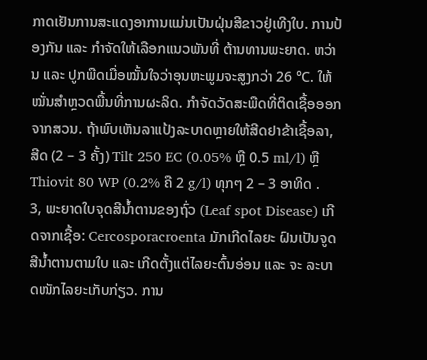ກາດເຢັນການສະແດງອາການແມ່ນເປັນຝຸ່ນສີຂາວຢູ່ເທີງໃບ. ການປ້ອງກັນ ແລະ ກໍາຈັດໃຫ້ເລືອກແນວພັນທີ່ ຕ້ານທານພະຍາດ. ຫວ່ານ ແລະ ປູກພືດເມື່ອໝັ້ນໃຈວ່າອຸນຫະພູມຈະສູງກວ່າ 26 ℃. ໃຫ້ໝັ່ນສໍາຫຼວດພື້ນທີ່ການຜະລິດ. ກໍາຈັດວັດສະພືດທີ່ຕິດເຊື້ອອອກຈາກສວນ. ຖ້າພົບເຫັນລາແປ້ງລະບາດຫຼາຍໃຫ້ສີດຢາຂ້າເຊື້ອລາ, ສີດ (2 – 3 ຄັ້ງ) Tilt 250 EC (0.05% ຫຼື 0.5 ml/l) ຫຼື Thiovit 80 WP (0.2% ຄື 2 g/l) ທຸກໆ 2 – 3 ອາທິດ .
3, ພະຍາດໃບຈຸດສີນໍ້າຕານຂອງຖົ່ວ (Leaf spot Disease) ເກີດຈາກເຊື້ອ: Cercosporacroenta ມັກເກີດໄລຍະ ຝົນເປັນຈູດສີນໍ້າຕານຕາມໃບ ແລະ ເກີດຕັ້ງແຕ່ໄລຍະຕົ້ນອ່ອນ ແລະ ຈະ ລະບາດໜັກໄລຍະເກັບກ່ຽວ. ການ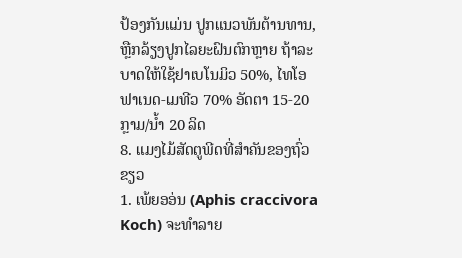ປ້ອງກັນແມ່ນ ປູກແນວພັນຕ້ານທານ, ຫຼືກລ້ຽງປູກໄລຍະຝົນຕົກຫຼາຍ ຖ້າລະບາດໃຫ້ໃຊ້ຢາເບໂນມິວ 50%, ໄທໂອຟາເນດ-ເມທີວ 70% ອັດຕາ 15-20 ກຼາມ/ນໍ້າ 20 ລິດ
8. ແມງໄມ້ສັດຕູພີດທີ່ສໍາຄັນຂອງຖົ່ວຂຽວ
1. ເພ້ຍອອ່ນ (Aphis craccivora Koch) ຈະທໍາລາຍ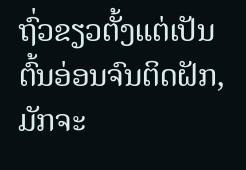ຖົ່ວຂຽວຕັ້ງແຕ່ເປັນຕົ້ນອ່ອນຈົນຕິດຝັກ, ມັກຈະ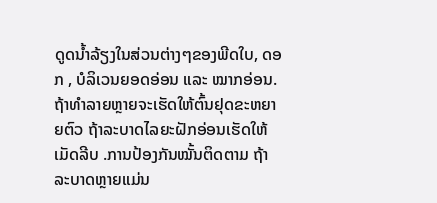ດູດນໍ້າລ້ຽງໃນສ່ວນຕ່າງໆຂອງພີດໃບ, ດອກ , ບໍລິເວນຍອດອ່ອນ ແລະ ໝາກອ່ອນ. ຖ້າທໍາລາຍຫຼາຍຈະເຮັດໃຫ້ຕົ້ນຢຸດຂະຫຍາຍຕົວ ຖ້າລະບາດໄລຍະຝັກອ່ອນເຮັດໃຫ້ເມັດລີບ .ການປ້ອງກັນໝັ້ນຕິດຕາມ ຖ້າລະບາດຫຼາຍແມ່ນ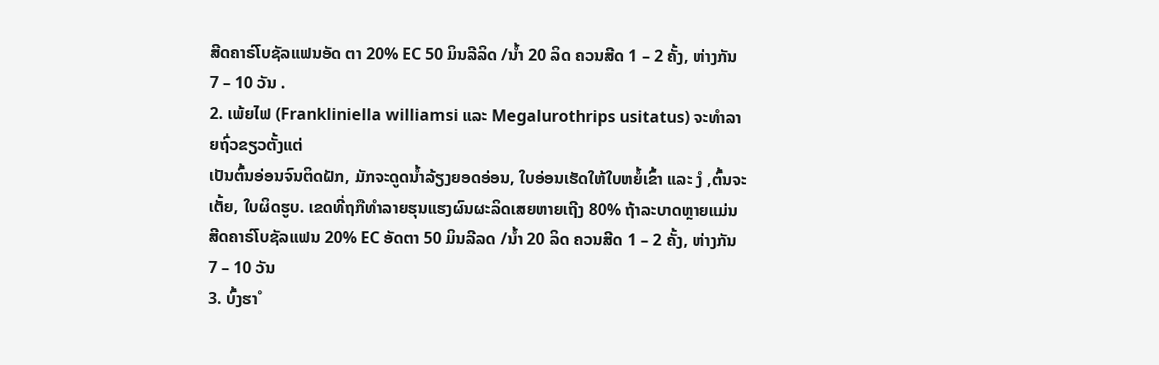ສີດຄາຣ໌ໂບຊັລແຟນອັດ ຕາ 20% EC 50 ມິນລີລິດ /ນໍ້າ 20 ລິດ ຄວນສີດ 1 – 2 ຄັ້ງ, ຫ່າງກັນ 7 – 10 ວັນ .
2. ເພ້ຍໄຟ (Frankliniella williamsi ແລະ Megalurothrips usitatus) ຈະທໍາລາຍຖົ່ວຂຽວຕັ້ງແຕ່
ເປັນຕົ້ນອ່ອນຈົນຕິດຝັກ, ມັກຈະດູດນໍ້າລ້ຽງຍອດອ່ອນ, ໃບອ່ອນເຮັດໃຫ້ໃບຫຍໍ້ເຂົ້າ ແລະ ງໍ ,ຕົ້ນຈະເຕັ້ຍ, ໃບຜິດຮູບ. ເຂດທີ່ຖກືທໍາລາຍຮຸນແຮງຜົນຜະລິດເສຍຫາຍເຖີງ 80% ຖ້າລະບາດຫຼາຍແມ່ນສີດຄາຣ໌ໂບຊັລແຟນ 20% EC ອັດຕາ 50 ມິນລີລດ /ນໍ້າ 20 ລິດ ຄວນສີດ 1 – 2 ຄັ້ງ, ຫ່າງກັນ 7 – 10 ວັນ
3. ບົ້ງຮາໍ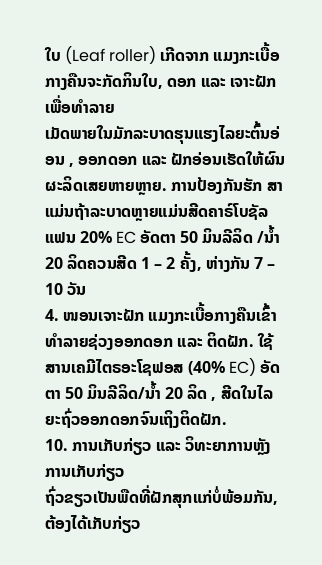ໃບ (Leaf roller) ເກີດຈາກ ແມງກະເບື້ອກາງຄືນຈະກັດກິນໃບ, ດອກ ແລະ ເຈາະຝັກ ເພື່ອທໍາລາຍ
ເມັດພາຍໃນມັກລະບາດຮຸນແຮງໄລຍະຕົ້ນອ່ອນ , ອອກດອກ ແລະ ຝັກອ່ອນເຮັດໃຫ້ຜົນຜະລິດເສຍຫາຍຫຼາຍ. ການປ້ອງກັນຮັກ ສາແມ່ນຖ້າລະບາດຫຼາຍແມ່ນສີດຄາຣ໌ໂບຊັລແຟນ 20% EC ອັດຕາ 50 ມິນລີລິດ /ນໍ້າ 20 ລິດຄວນສີດ 1 – 2 ຄັ້ງ, ຫ່າງກັນ 7 – 10 ວັນ
4. ໜອນເຈາະຝັກ ແມງກະເບື້ອກາງຄືນເຂົ້າທໍາລາຍຊ່ວງອອກດອກ ແລະ ຕິດຝັກ. ໃຊ້ສານເຄມີໄຕຣອະໂຊຟອສ (40% EC) ອັດຕາ 50 ມິນລີລິດ/ນໍ້າ 20 ລິດ , ສີດໃນໄລຍະຖົ່ວອອກດອກຈົນເຖິງຕິດຝັກ.
10. ການເກັບກ່ຽວ ແລະ ວິທະຍາການຫຼັງການເກັບກ່ຽວ
ຖົ່ວຂຽວເປັນພືດທີ່ຝັກສຸກແກ່ບໍ່ພ້ອມກັນ, ຕ້ອງໄດ້ເກັບກ່ຽວ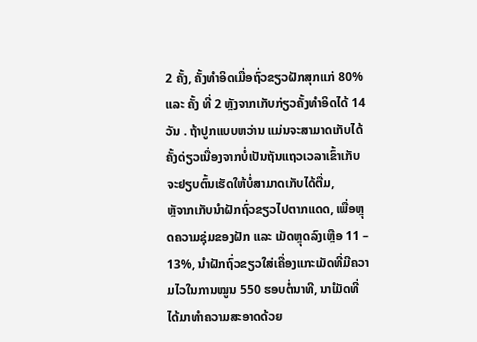2 ຄັ້ງ, ຄັ້ງທໍາອິດເມື່ອຖົ່ວຂຽວຝັກສຸກແກ່ 80% ແລະ ຄັ້ງ ທີ່ 2 ຫຼັງຈາກເກັບກ່ຽວຄັ້ງທໍາອິດໄດ້ 14 ວັນ . ຖ້າປູກແບບຫວ່ານ ແມ່ນຈະສາມາດເກັບໄດ້ຄັ້ງດ່ຽວເນື່ອງຈາກບໍ່ເປັນຖັນແຖວເວລາເຂົ້າເກັບຈະຢຽບຕົ້ນເຮັດໃຫ້ບໍ່ສາມາດເກັບໄດ້ຕື່ມ,
ຫຼັຈາກເກັບນໍາຝັກຖົ່ວຂຽວໄປຕາກແດດ, ເພື່ອຫຼຸດຄວາມຊຸ່ມຂອງຝັກ ແລະ ເມັດຫຼຸດລົງເຫຼືອ 11 – 13%, ນໍາຝັກຖົ່ວຂຽວໃສ່ເຄື່ອງແກະເມັດທີ່ມີຄວາມໄວໃນການໝູນ 550 ຮອບຕໍ່ນາທີ, ນາໍເມັດທີ່ໄດ້ມາທໍາຄວາມສະອາດດ້ວຍ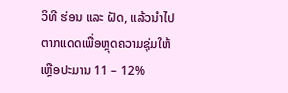ວິທີ ຮ່ອນ ແລະ ຝັດ, ແລ້ວນໍາໄປຕາກແດດເພື່ອຫຼຸດຄວາມຊຸ່ມໃຫ້ເຫຼືອປະມານ 11 – 12%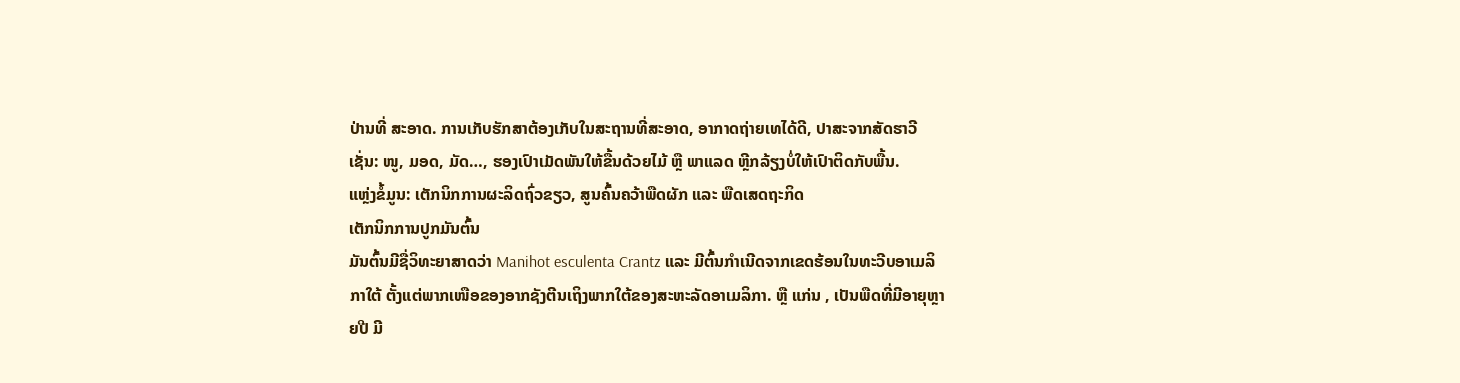ປ່ານທີ່ ສະອາດ. ການເກັບຮັກສາຕ້ອງເກັບໃນສະຖານທີ່ສະອາດ, ອາກາດຖ່າຍເທໄດ້ດີ, ປາສະຈາກສັດຮາວີ ເຊັ່ນ: ໜູ, ມອດ, ມັດ…, ຮອງເປົາເມັດພັນໃຫ້ຂື້ນດ້ວຍໄມ້ ຫຼື ພາແລດ ຫຼີກລ້ຽງບໍ່ໃຫ້ເປົາຕິດກັບພື້ນ.
ແຫຼ່ງຂໍ້ມູນ: ເຕັກນິກການຜະລິດຖົ່ວຂຽວ, ສູນຄົ້ນຄວ້າພືດຜັກ ແລະ ພືດເສດຖະກິດ
ເຕັກນິກການປູກມັນຕົ້ນ
ມັນຕົ້ນມີຊື່ວິທະຍາສາດວ່າ Manihot esculenta Crantz ແລະ ມີຕົ້ນກໍາເນີດຈາກເຂດຮ້ອນໃນທະວີບອາເມລິກາໃຕ້ ຕັ້ງແຕ່ພາກເໜືອຂອງອາກຊັງຕີນເຖິງພາກໃຕ້ຂອງສະຫະລັດອາເມລິກາ. ຫຼື ແກ່ນ , ເປັນພືດທີ່ມີອາຍຸຫຼາຍປີ ມີ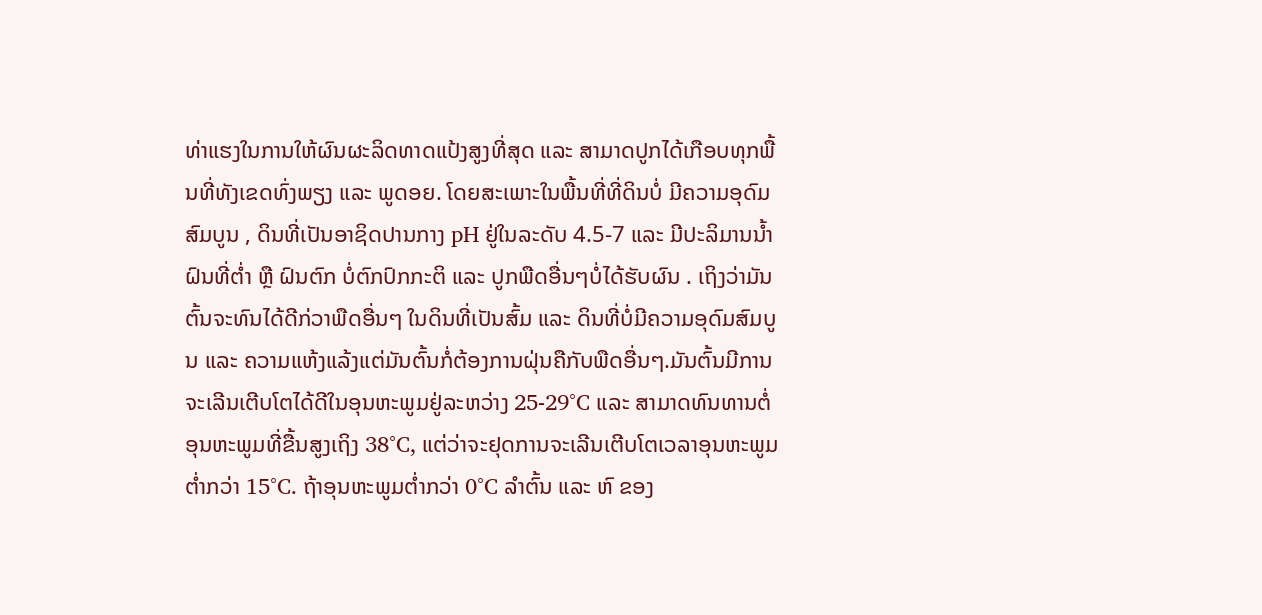ທ່າແຮງໃນການໃຫ້ຜົນຜະລິດທາດແປ້ງສູງທີ່ສຸດ ແລະ ສາມາດປູກໄດ້ເກືອບທຸກພື້ນທີ່ທັງເຂດທົ່ງພຽງ ແລະ ພູດອຍ. ໂດຍສະເພາະໃນພື້ນທີ່ທີ່ດິນບໍ່ ມີຄວາມອຸດົມສົມບູນ , ດິນທີ່ເປັນອາຊິດປານກາງ pH ຢູ່ໃນລະດັບ 4.5-7 ແລະ ມີປະລິມານນໍ້າຝົນທີ່ຕໍ່າ ຫຼື ຝົນຕົກ ບໍ່ຕົກປົກກະຕິ ແລະ ປູກພືດອື່ນໆບໍ່ໄດ້ຮັບຜົນ . ເຖິງວ່າມັນຕົ້ນຈະທົນໄດ້ດີກ່ວາພືດອື່ນໆ ໃນດິນທີ່ເປັນສົ້ມ ແລະ ດິນທີ່ບໍ່ມີຄວາມອຸດົມສົມບູນ ແລະ ຄວາມແຫ້ງແລ້ງແຕ່ມັນຕົ້ນກໍ່ຕ້ອງການຝຸ່ນຄືກັບພືດອື່ນໆ.ມັນຕົ້ນມີການຈະເລີນເຕີບໂຕໄດ້ດີໃນອຸນຫະພູມຢູ່ລະຫວ່າງ 25-29°C ແລະ ສາມາດທົນທານຕໍ່ອຸນຫະພູມທີ່ຂື້ນສູງເຖິງ 38°C, ແຕ່ວ່າຈະຢຸດການຈະເລີນເຕີບໂຕເວລາອຸນຫະພູມຕໍ່າກວ່າ 15°C. ຖ້າອຸນຫະພູມຕໍ່າກວ່າ 0°C ລໍາຕົ້ນ ແລະ ຫົ ຂອງ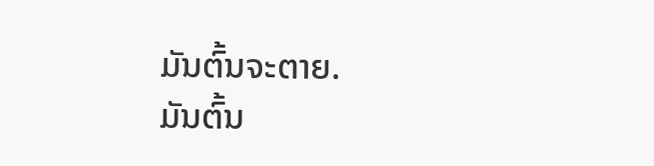ມັນຕົ້ນຈະຕາຍ.
ມັນຕົ້ນ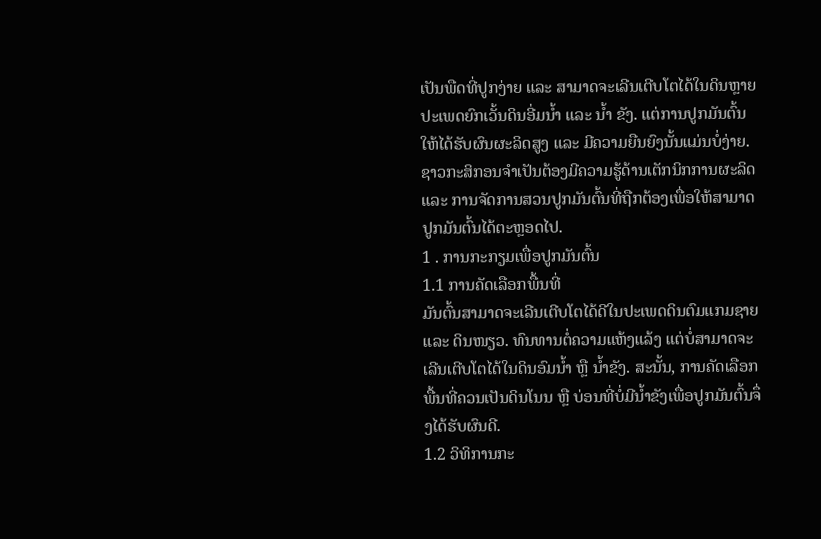ເປັນພືດທີ່ປູກງ່າຍ ແລະ ສາມາດຈະເລີນເຕີບໂຕໄດ້ໃນດິນຫຼາຍປະເພດຍົກເວັ້ນດິນອີ່ມນໍ້າ ແລະ ນໍ້າ ຂັງ. ແຕ່ການປູກມັນຕົ້ນໃຫ້ໄດ້ຮັບຜົນຜະລິດສູງ ແລະ ມີຄວາມຍືນຍົງນັ້ນແມ່ນບໍ່ງ່າຍ. ຊາວກະສິກອນຈໍາເປັນຕ້ອງມີຄວາມຮູ້ດ້ານເຕັກນິກການຜະລິດ ແລະ ການຈັດການສວນປູກມັນຕົ້ນທີ່ຖືກຕ້ອງເພື່ອໃຫ້ສາມາດປູກມັນຕົ້ນໄດ້ຕະຫຼອດໄປ.
1 . ການກະກຽມເພື່ອປູກມັນຕົ້ນ
1.1 ການຄັດເລືອກພື້ນທີ່
ມັນຕົ້ນສາມາດຈະເລີນເຕີບໂຕໄດ້ດີໃນປະເພດດິນຕົມແກມຊາຍ ແລະ ດິນໜຽວ. ທົນທານຕໍ່ຄວາມແຫ້ງແລ້ງ ແຕ່ບໍ່ສາມາດຈະເລີນເຕີບໂຕໄດ້ໃນດິນອົມນໍ້າ ຫຼື ນໍ້າຂັງ. ສະນັ້ນ, ການຄັດເລືອກພື້ນທີ່ຄວນເປັນດິນໂນນ ຫຼື ບ່ອນທີ່ບໍ່ມີນໍ້າຂັງເພື່ອປູກມັນຕົ້ນຈຶ່ງໄດ້ຮັບຜົນດີ.
1.2 ວິທິການກະ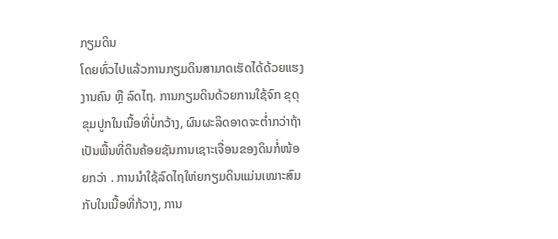ກຽມດິນ
ໂດຍທົ່ວໄປແລ້ວການກຽມດິນສາມາດເຮັດໄດ້ດ້ວຍແຮງງານຄົນ ຫຼື ລົດໄຖ. ການກຽມດິນດ້ວຍການໃຊ້ຈົກ ຂຸດຸຂຸມປູກໃນເນື້ອທີ່ບໍ່ກວ້າງ, ຜົນຜະລິດອາດຈະຕໍ່າກວ່າຖ້າເປັນພື້ນທີ່ດິນຄ້ອຍຊັນການເຊາະເຈື່ອນຂອງດິນກໍ່ໜ້ອຍກວ່າ . ການນໍາໃຊ້ລົດໄຖໃຫ່ຍກຽມດິນແມ່ນເໝາະສົມກັບໃນເນື້ອທີ່ກ້ວາງ, ການ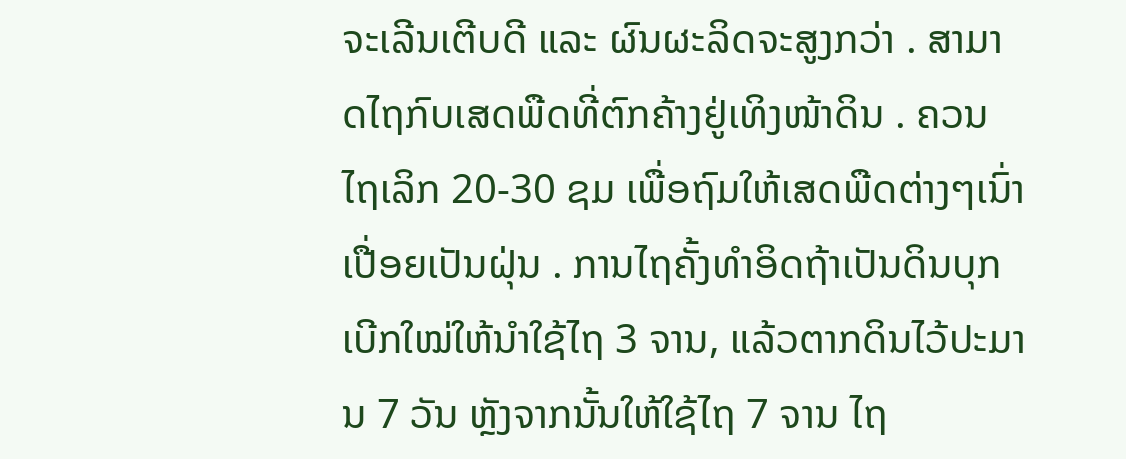ຈະເລີນເຕີບດີ ແລະ ຜົນຜະລິດຈະສູງກວ່າ . ສາມາດໄຖກົບເສດພືດທີ່ຕົກຄ້າງຢູ່ເທິງໜ້າດິນ . ຄວນໄຖເລິກ 20-30 ຊມ ເພື່ອຖົມໃຫ້ເສດພືດຕ່າງໆເນົ່າເປື່ອຍເປັນຝຸ່ນ . ການໄຖຄັ້ງທໍາອິດຖ້າເປັນດິນບຸກເບີກໃໝ່ໃຫ້ນໍາໃຊ້ໄຖ 3 ຈານ, ແລ້ວຕາກດິນໄວ້ປະມານ 7 ວັນ ຫຼັງຈາກນັ້ນໃຫ້ໃຊ້ໄຖ 7 ຈານ ໄຖ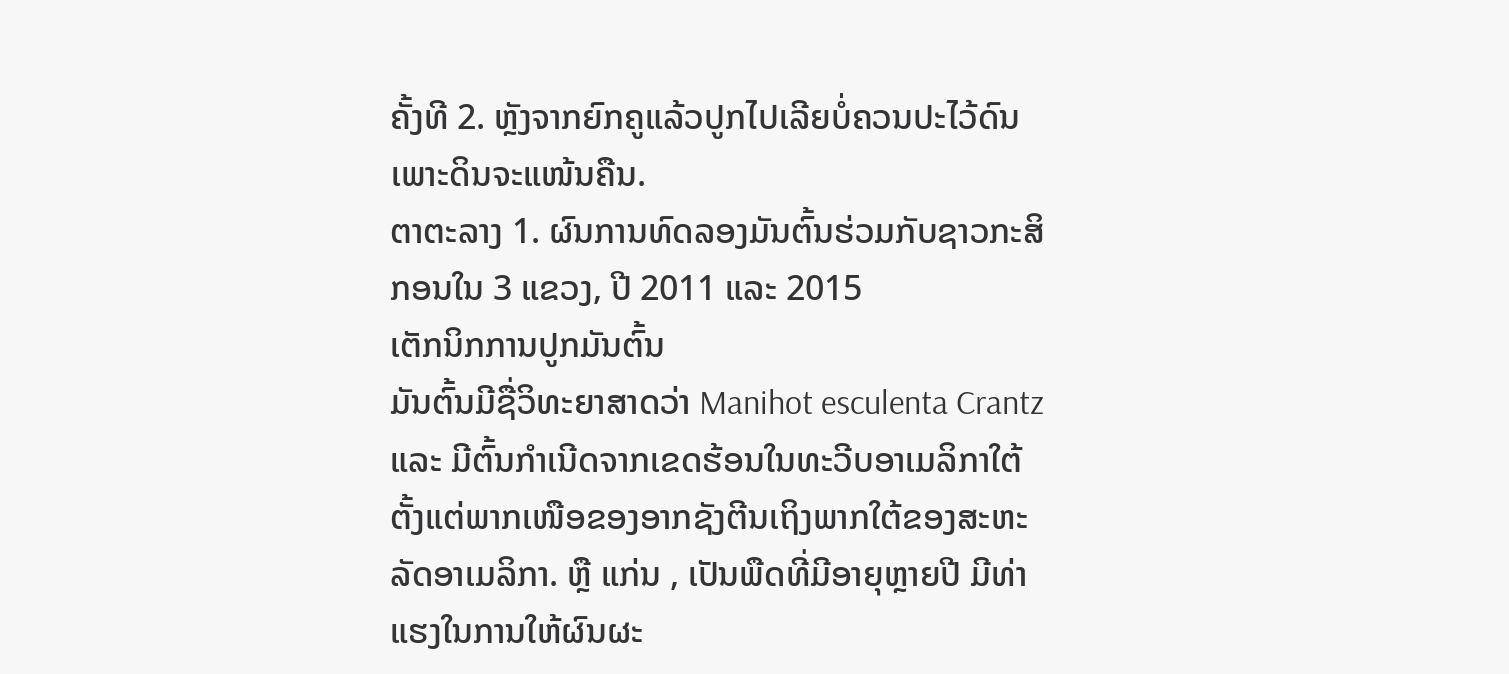ຄັ້ງທີ 2. ຫຼັງຈາກຍົກຄູແລ້ວປູກໄປເລີຍບໍ່ຄວນປະໄວ້ດົນເພາະດິນຈະແໜ້ນຄືນ.
ຕາຕະລາງ 1. ຜົນການທົດລອງມັນຕົ້ນຮ່ວມກັບຊາວກະສິກອນໃນ 3 ແຂວງ, ປີ 2011 ແລະ 2015
ເຕັກນິກການປູກມັນຕົ້ນ
ມັນຕົ້ນມີຊື່ວິທະຍາສາດວ່າ Manihot esculenta Crantz ແລະ ມີຕົ້ນກໍາເນີດຈາກເຂດຮ້ອນໃນທະວີບອາເມລິກາໃຕ້ ຕັ້ງແຕ່ພາກເໜືອຂອງອາກຊັງຕີນເຖິງພາກໃຕ້ຂອງສະຫະລັດອາເມລິກາ. ຫຼື ແກ່ນ , ເປັນພືດທີ່ມີອາຍຸຫຼາຍປີ ມີທ່າແຮງໃນການໃຫ້ຜົນຜະ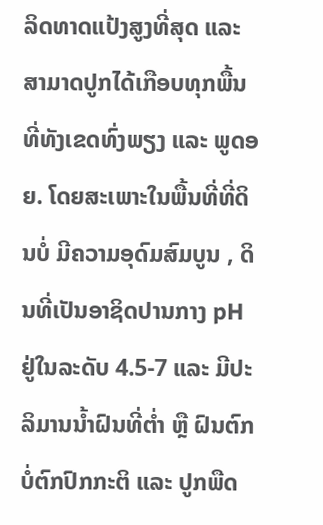ລິດທາດແປ້ງສູງທີ່ສຸດ ແລະ ສາມາດປູກໄດ້ເກືອບທຸກພື້ນທີ່ທັງເຂດທົ່ງພຽງ ແລະ ພູດອຍ. ໂດຍສະເພາະໃນພື້ນທີ່ທີ່ດິນບໍ່ ມີຄວາມອຸດົມສົມບູນ , ດິນທີ່ເປັນອາຊິດປານກາງ pH ຢູ່ໃນລະດັບ 4.5-7 ແລະ ມີປະລິມານນໍ້າຝົນທີ່ຕໍ່າ ຫຼື ຝົນຕົກ ບໍ່ຕົກປົກກະຕິ ແລະ ປູກພືດ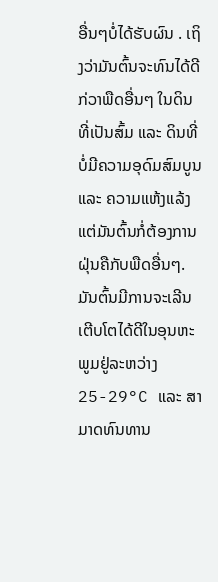ອື່ນໆບໍ່ໄດ້ຮັບຜົນ . ເຖິງວ່າມັນຕົ້ນຈະທົນໄດ້ດີກ່ວາພືດອື່ນໆ ໃນດິນທີ່ເປັນສົ້ມ ແລະ ດິນທີ່ບໍ່ມີຄວາມອຸດົມສົມບູນ ແລະ ຄວາມແຫ້ງແລ້ງແຕ່ມັນຕົ້ນກໍ່ຕ້ອງການຝຸ່ນຄືກັບພືດອື່ນໆ.ມັນຕົ້ນມີການຈະເລີນເຕີບໂຕໄດ້ດີໃນອຸນຫະພູມຢູ່ລະຫວ່າງ 25-29°C ແລະ ສາມາດທົນທານ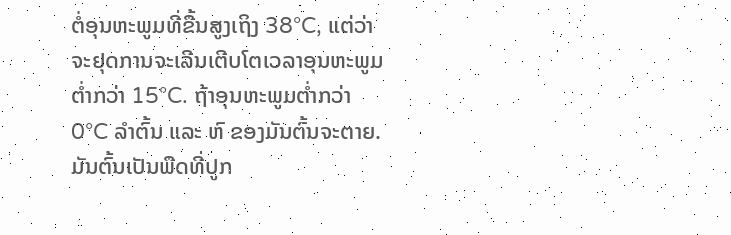ຕໍ່ອຸນຫະພູມທີ່ຂື້ນສູງເຖິງ 38°C, ແຕ່ວ່າຈະຢຸດການຈະເລີນເຕີບໂຕເວລາອຸນຫະພູມຕໍ່າກວ່າ 15°C. ຖ້າອຸນຫະພູມຕໍ່າກວ່າ 0°C ລໍາຕົ້ນ ແລະ ຫົ ຂອງມັນຕົ້ນຈະຕາຍ.
ມັນຕົ້ນເປັນພືດທີ່ປູກ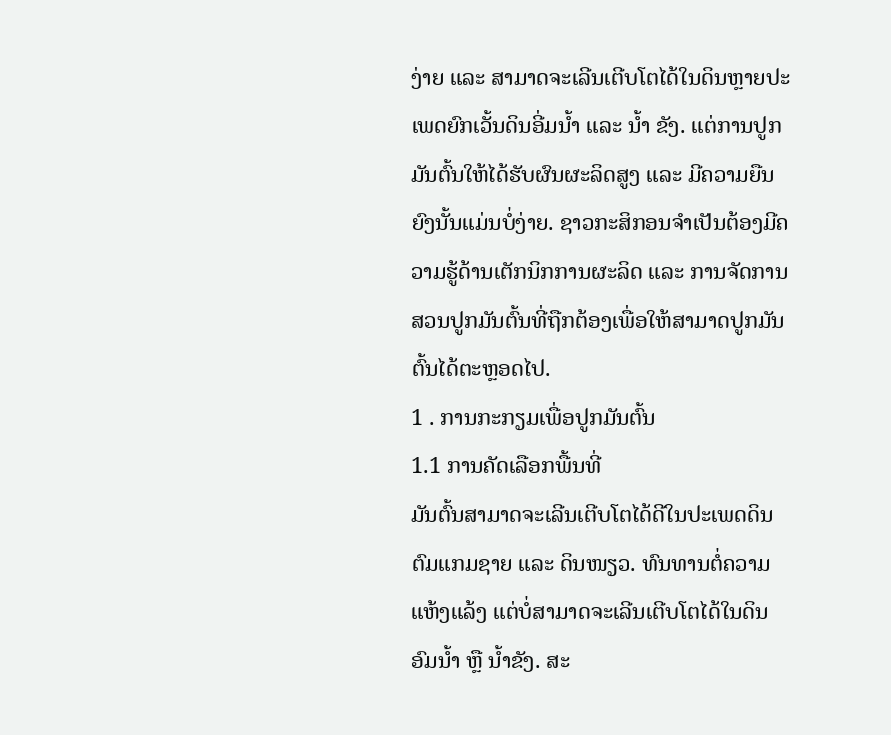ງ່າຍ ແລະ ສາມາດຈະເລີນເຕີບໂຕໄດ້ໃນດິນຫຼາຍປະເພດຍົກເວັ້ນດິນອີ່ມນໍ້າ ແລະ ນໍ້າ ຂັງ. ແຕ່ການປູກມັນຕົ້ນໃຫ້ໄດ້ຮັບຜົນຜະລິດສູງ ແລະ ມີຄວາມຍືນຍົງນັ້ນແມ່ນບໍ່ງ່າຍ. ຊາວກະສິກອນຈໍາເປັນຕ້ອງມີຄວາມຮູ້ດ້ານເຕັກນິກການຜະລິດ ແລະ ການຈັດການສວນປູກມັນຕົ້ນທີ່ຖືກຕ້ອງເພື່ອໃຫ້ສາມາດປູກມັນຕົ້ນໄດ້ຕະຫຼອດໄປ.
1 . ການກະກຽມເພື່ອປູກມັນຕົ້ນ
1.1 ການຄັດເລືອກພື້ນທີ່
ມັນຕົ້ນສາມາດຈະເລີນເຕີບໂຕໄດ້ດີໃນປະເພດດິນຕົມແກມຊາຍ ແລະ ດິນໜຽວ. ທົນທານຕໍ່ຄວາມແຫ້ງແລ້ງ ແຕ່ບໍ່ສາມາດຈະເລີນເຕີບໂຕໄດ້ໃນດິນອົມນໍ້າ ຫຼື ນໍ້າຂັງ. ສະ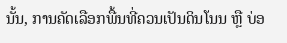ນັ້ນ, ການຄັດເລືອກພື້ນທີ່ຄວນເປັນດິນໂນນ ຫຼື ບ່ອ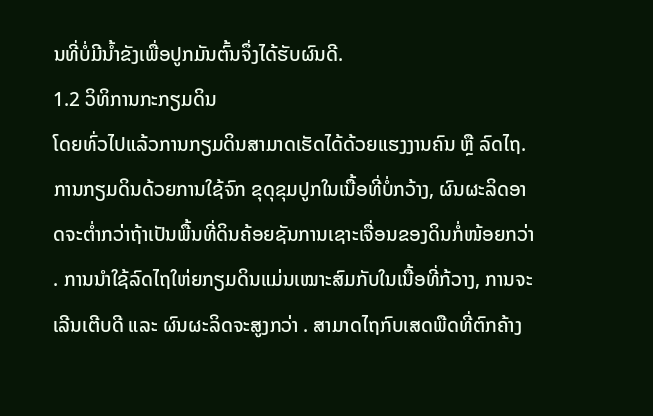ນທີ່ບໍ່ມີນໍ້າຂັງເພື່ອປູກມັນຕົ້ນຈຶ່ງໄດ້ຮັບຜົນດີ.
1.2 ວິທິການກະກຽມດິນ
ໂດຍທົ່ວໄປແລ້ວການກຽມດິນສາມາດເຮັດໄດ້ດ້ວຍແຮງງານຄົນ ຫຼື ລົດໄຖ. ການກຽມດິນດ້ວຍການໃຊ້ຈົກ ຂຸດຸຂຸມປູກໃນເນື້ອທີ່ບໍ່ກວ້າງ, ຜົນຜະລິດອາດຈະຕໍ່າກວ່າຖ້າເປັນພື້ນທີ່ດິນຄ້ອຍຊັນການເຊາະເຈື່ອນຂອງດິນກໍ່ໜ້ອຍກວ່າ . ການນໍາໃຊ້ລົດໄຖໃຫ່ຍກຽມດິນແມ່ນເໝາະສົມກັບໃນເນື້ອທີ່ກ້ວາງ, ການຈະເລີນເຕີບດີ ແລະ ຜົນຜະລິດຈະສູງກວ່າ . ສາມາດໄຖກົບເສດພືດທີ່ຕົກຄ້າງ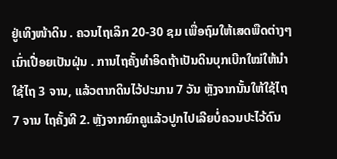ຢູ່ເທິງໜ້າດິນ . ຄວນໄຖເລິກ 20-30 ຊມ ເພື່ອຖົມໃຫ້ເສດພືດຕ່າງໆເນົ່າເປື່ອຍເປັນຝຸ່ນ . ການໄຖຄັ້ງທໍາອິດຖ້າເປັນດິນບຸກເບີກໃໝ່ໃຫ້ນໍາໃຊ້ໄຖ 3 ຈານ, ແລ້ວຕາກດິນໄວ້ປະມານ 7 ວັນ ຫຼັງຈາກນັ້ນໃຫ້ໃຊ້ໄຖ 7 ຈານ ໄຖຄັ້ງທີ 2. ຫຼັງຈາກຍົກຄູແລ້ວປູກໄປເລີຍບໍ່ຄວນປະໄວ້ດົນ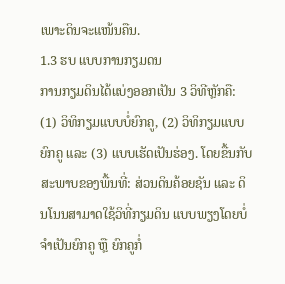ເພາະດິນຈະແໜ້ນຄືນ.
1.3 ຮບ ແບບການກຽມດນ
ການກຽມດິນໄດ້ແບ່ງອອກເປັນ 3 ວິທີຫຼັກຄື: (1) ວິທິກຽມແບບບໍ່ຍົກຄູ, (2) ວິທິກຽມແບບຍົກຄູ ແລະ (3) ແບບເຮັດເປັນຮ່ອງ. ໂດຍຂື້ນກັບສະພາບຂອງພື້ນທີ່: ສ່ວນດິນຄ້ອຍຊັນ ແລະ ດິນໂນນສາມາດໃຊ້ວິທີ່ກຽມດິນ ແບບພຽງໂດຍບໍ່ຈໍາເປັນຍົກຄູ ຫຼື ຍົກຄູກໍ່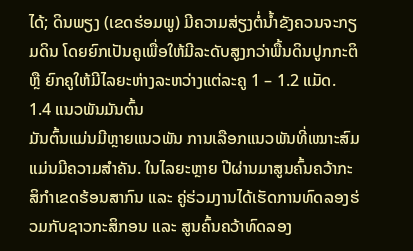ໄດ້; ດິນພຽງ (ເຂດຮ່ອມພູ) ມີຄວາມສ່ຽງຕໍ່ນໍ້າຂັງຄວນຈະກຽມດິນ ໂດຍຍົກເປັນຄູເພື່ອໃຫ້ມີລະດັບສູງກວ່າພື້ນດິນປູກກະຕິ ຫຼື ຍົກຄູໃຫ້ມີໄລຍະຫ່າງລະຫວ່າງແຕ່ລະຄູ 1 – 1.2 ແມັດ.
1.4 ແນວພັນມັນຕົ້ນ
ມັນຕົ້ນແມ່ນມີຫຼາຍແນວພັນ ການເລືອກແນວພັນທີ່ເໝາະສົມແມ່ນມີຄວາມສໍາຄັນ. ໃນໄລຍະຫຼາຍ ປີຜ່ານມາສູນຄົ້ນຄວ້າກະສິກໍາເຂດຮ້ອນສາກົນ ແລະ ຄູ່ຮ່ວມງານໄດ້ເຮັດການທົດລອງຮ່ວມກັບຊາວກະສິກອນ ແລະ ສູນຄົ້ນຄວ້າທົດລອງ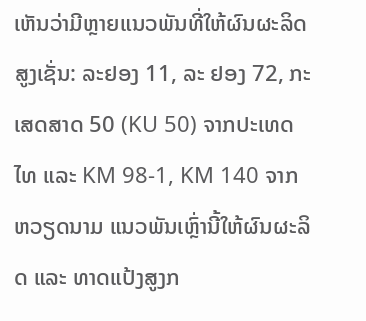ເຫັນວ່າມີຫຼາຍແນວພັນທີ່ໃຫ້ຜົນຜະລິດສູງເຊັ່ນ: ລະຢອງ 11, ລະ ຢອງ 72, ກະເສດສາດ 50 (KU 50) ຈາກປະເທດໄທ ແລະ KM 98-1, KM 140 ຈາກຫວຽດນາມ ແນວພັນເຫຼົ່ານີ້ໃຫ້ຜົນຜະລິດ ແລະ ທາດແປ້ງສູງກ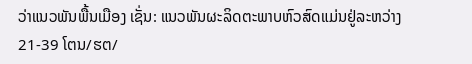ວ່າແນວພັນພື້ນເມືອງ ເຊັ່ນ: ແນວພັນຜະລິດຕະພາບຫົວສົດແມ່ນຢູ່ລະຫວ່າງ 21-39 ໂຕນ/ຮຕ/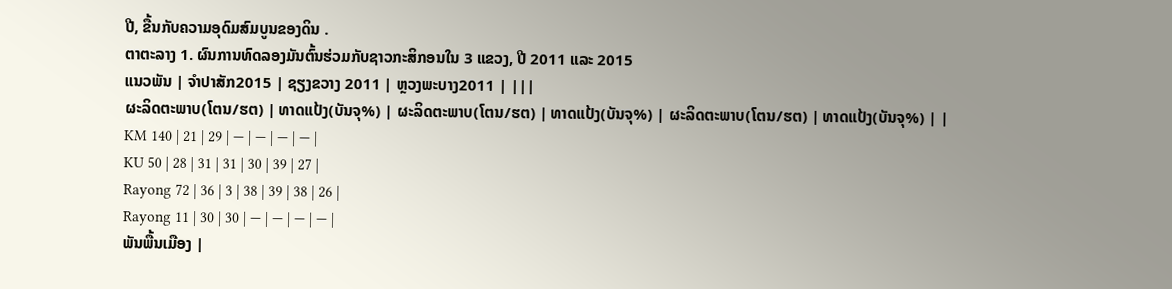ປີ, ຂື້ນກັບຄວາມອຸດົມສົມບູນຂອງດິນ .
ຕາຕະລາງ 1. ຜົນການທົດລອງມັນຕົ້ນຮ່ວມກັບຊາວກະສິກອນໃນ 3 ແຂວງ, ປີ 2011 ແລະ 2015
ແນວພັນ | ຈຳປາສັກ2015 | ຊຽງຂວາງ 2011 | ຫຼວງພະບາງ2011 | |||
ຜະລິດຕະພາບ(ໂຕນ/ຮຕ) | ທາດແປ້ງ(ບັນຈຸ%) | ຜະລິດຕະພາບ(ໂຕນ/ຮຕ) | ທາດແປ້ງ(ບັນຈຸ%) | ຜະລິດຕະພາບ(ໂຕນ/ຮຕ) | ທາດແປ້ງ(ບັນຈຸ%) | |
KM 140 | 21 | 29 | — | — | — | — |
KU 50 | 28 | 31 | 31 | 30 | 39 | 27 |
Rayong 72 | 36 | 3 | 38 | 39 | 38 | 26 |
Rayong 11 | 30 | 30 | — | — | — | — |
ພັນພື້ນເມືອງ |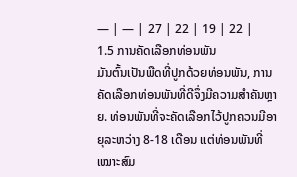— | — | 27 | 22 | 19 | 22 |
1.5 ການຄັດເລືອກທ່ອນພັນ
ມັນຕົ້ນເປັນພືດທີ່ປູກດ້ວຍທ່ອນພັນ, ການຄັດເລືອກທ່ອນພັນທີ່ດີຈຶ່ງມີຄວາມສໍາຄັນຫຼາຍ. ທ່ອນພັນທີ່ຈະຄັດເລືອກໄວ້ປູກຄວນມີອາຍຸລະຫວ່າງ 8-18 ເດືອນ ແຕ່ທ່ອນພັນທີ່ເໝາະສົມ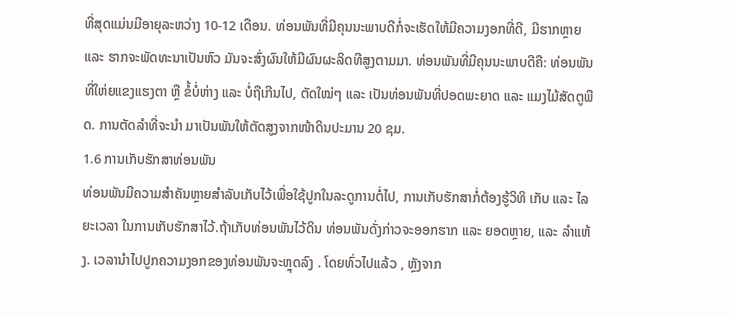ທີ່ສຸດແມ່ນມີອາຍຸລະຫວ່າງ 10-12 ເດືອນ. ທ່ອນພັນທີ່ມີຄຸນນະພາບດີກໍ່ຈະເຮັດໃຫ້ມີຄວາມງອກທີ່ດີ, ມີຮາກຫຼາຍ ແລະ ຮາກຈະພັດທະນາເປັນຫົວ ມັນຈະສົ່ງຜົນໃຫ້ມີຜົນຜະລິດທີສູງຕາມມາ. ທ່ອນພັນທີ່ມີຄຸນນະພາບດີຄື: ທ່ອນພັນທີ່ໃຫ່ຍແຂງແຮງຕາ ຫຼື ຂໍ້ບໍ່ຫ່າງ ແລະ ບໍ່ຖືເກີນໄປ, ຕັດໃໝ່ໆ ແລະ ເປັນທ່ອນພັນທີ່ປອດພະຍາດ ແລະ ແມງໄມ້ສັດຕູພືດ. ການຕັດລໍາທີ່ຈະນໍາ ມາເປັນພັນໃຫ້ຕັດສູງຈາກໜ້າດິນປະມານ 20 ຊມ.
1.6 ການເກັບຮັກສາທ່ອນພັນ
ທ່ອນພັນມີຄວາມສໍາຄັນຫຼາຍສໍາລັບເກັບໄວ້ເພື່ອໃຊ້ປູກໃນລະດູການຕໍ່ໄປ, ການເກັບຮັກສາກໍ່ຕ້ອງຮູ້ວິທິ ເກັບ ແລະ ໄລຍະເວລາ ໃນການເກັບຮັກສາໄວ້.ຖ້າເກັບທ່ອນພັນໄວ້ດິນ ທ່ອນພັນດັ່ງກ່າວຈະອອກຮາກ ແລະ ຍອດຫຼາຍ, ແລະ ລໍາແຫ້ງ. ເວລານໍາໄປປູກຄວາມງອກຂອງທ່ອນພັນຈະຫຼຸດລົງ . ໂດຍທົ່ວໄປແລ້ວ , ຫຼັງຈາກ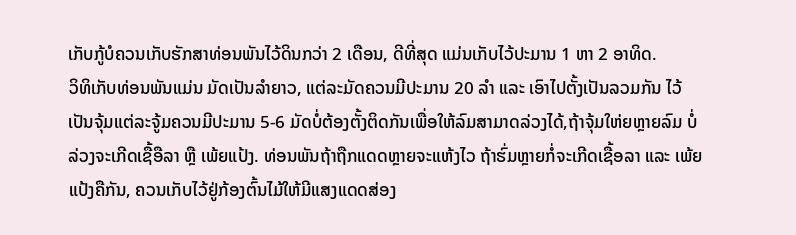ເກັບກູ້ບໍຄວນເກັບຮັກສາທ່ອນພັນໄວ້ດິນກວ່າ 2 ເດືອນ, ດີທີ່ສຸດ ແມ່ນເກັບໄວ້ປະມານ 1 ຫາ 2 ອາທິດ.
ວິທິເກັບທ່ອນພັນແມ່ນ ມັດເປັນລໍາຍາວ, ແຕ່ລະມັດຄວນມີປະມານ 20 ລໍາ ແລະ ເອົາໄປຕັ້ງເປັນລວມກັນ ໄວ້ເປັນຈຸ້ມແຕ່ລະຈູ້ມຄວນມີປະມານ 5-6 ມັດບໍ່ຕ້ອງຕັ້ງຕິດກັນເພື່ອໃຫ້ລົມສາມາດລ່ວງໄດ້,ຖ້າຈຸ້ມໃຫ່ຍຫຼາຍລົມ ບໍ່ລ່ວງຈະເກີດເຊື້ອືລາ ຫຼື ເພ້ຍແປ້ງ. ທ່ອນພັນຖ້າຖືກແດດຫຼາຍຈະແຫ້ງໄວ ຖ້າຮົ່ມຫຼາຍກໍ່ຈະເກີດເຊື້ອລາ ແລະ ເພ້ຍແປ້ງຄືກັນ, ຄວນເກັບໄວ້ຢູ່ກ້ອງຕົ້ນໄມ້ໃຫ້ມີແສງແດດສ່ອງ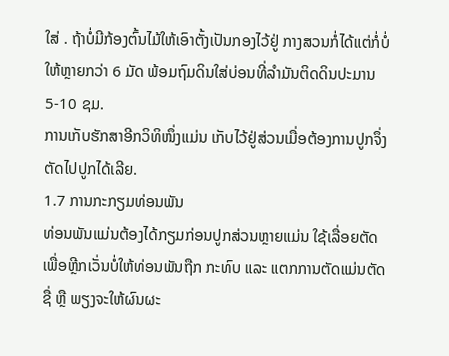ໃສ່ . ຖ້າບໍ່ມີກ້ອງຕົ້ນໄມ້ໃຫ້ເອົາຕັ້ງເປັນກອງໄວ້ຢູ່ ກາງສວນກໍ່ໄດ້ແຕ່ກໍ່ບໍ່ໃຫ້ຫຼາຍກວ່າ 6 ມັດ ພ້ອມຖົມດິນໃສ່ບ່ອນທີ່ລໍາມັນຕິດດິນປະມານ 5-10 ຊມ.
ການເກັບຮັກສາອີກວິທິໜຶ່ງແມ່ນ ເກັບໄວ້ຢູ່ສ່ວນເມື່ອຕ້ອງການປູກຈຶ່ງຕັດໄປປູກໄດ້ເລີຍ.
1.7 ການກະກຽມທ່ອນພັນ
ທ່ອນພັນແມ່ນຕ້ອງໄດ້ກຽມກ່ອນປູກສ່ວນຫຼາຍແມ່ນ ໃຊ້ເລື່ອຍຕັດເພື່ອຫຼີກເວັ່ນບໍ່ໃຫ້ທ່ອນພັນຖືກ ກະທົບ ແລະ ແຕກການຕັດແມ່ນຕັດຊື່ ຫຼື ພຽງຈະໃຫ້ຜົນຜະ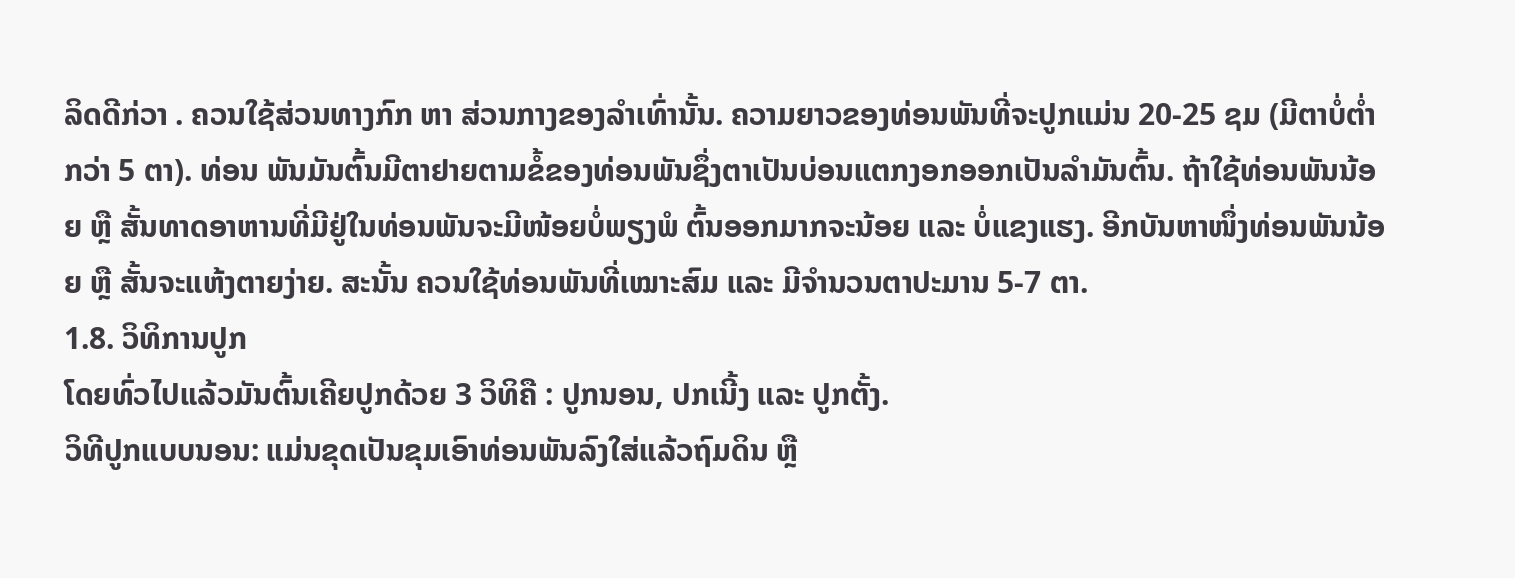ລິດດີກ່ວາ . ຄວນໃຊ້ສ່ວນທາງກົກ ຫາ ສ່ວນກາງຂອງລໍາເທົ່ານັ້ນ. ຄວາມຍາວຂອງທ່ອນພັນທີ່ຈະປູກແມ່ນ 20-25 ຊມ (ມີຕາບໍ່ຕໍ່າກວ່າ 5 ຕາ). ທ່ອນ ພັນມັນຕົ້ນມີຕາຢາຍຕາມຂໍ້ຂອງທ່ອນພັນຊຶ່ງຕາເປັນບ່ອນແຕກງອກອອກເປັນລໍາມັນຕົ້ນ. ຖ້າໃຊ້ທ່ອນພັນນ້ອຍ ຫຼື ສັ້ນທາດອາຫານທີ່ມີຢູ່ໃນທ່ອນພັນຈະມີໜ້ອຍບໍ່ພຽງພໍ ຕົ້ນອອກມາກຈະນ້ອຍ ແລະ ບໍ່ແຂງແຮງ. ອີກບັນຫາໜຶ່ງທ່ອນພັນນ້ອຍ ຫຼື ສັ້ນຈະແຫ້ງຕາຍງ່າຍ. ສະນັ້ນ ຄວນໃຊ້ທ່ອນພັນທີ່ເໝາະສົມ ແລະ ມີຈໍານວນຕາປະມານ 5-7 ຕາ.
1.8. ວິທິການປູກ
ໂດຍທົ່ວໄປແລ້ວມັນຕົ້ນເຄີຍປູກດ້ວຍ 3 ວິທິຄື : ປູກນອນ, ປກເນີ້ງ ແລະ ປູກຕັ້ງ.
ວິທີປູກແບບນອນ: ແມ່ນຂຸດເປັນຂຸມເອົາທ່ອນພັນລົງໃສ່ແລ້ວຖົມດິນ ຫຼື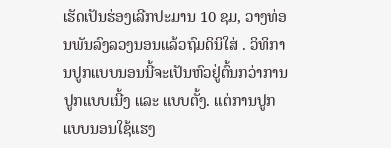ເຮັດເປັນຮ່ອງເລີກປະມານ 10 ຊມ, ວາງທ່ອນພັນລົງລວງນອນແລ້ວຖົມດິນິໃສ່ . ວິທິການປູກແບບນອນນີ້ຈະເປັນຫົວຢູ່ຕົ້ນກວ່າການປູກແບບເນີ້ງ ແລະ ແບບຕັ້ງ. ແຕ່ການປູກແບບນອນໃຊ້ແຮງ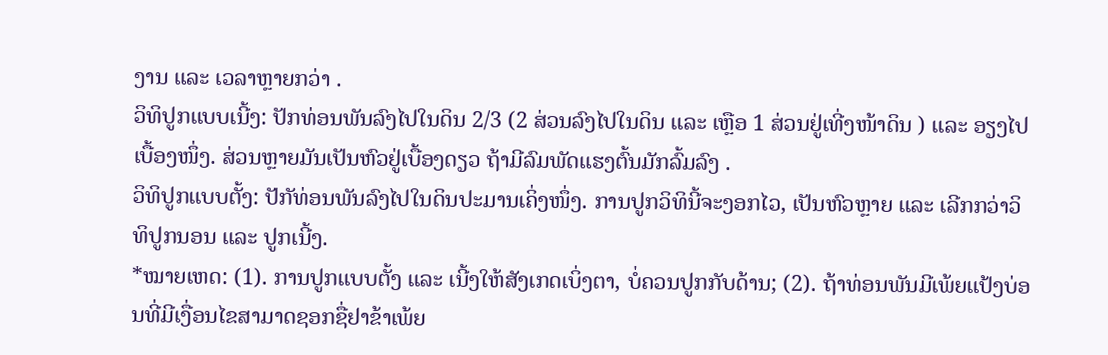ງານ ແລະ ເວລາຫຼາຍກວ່າ .
ວິທິປູກແບບເນີ້ງ: ປັກທ່ອນພັນລົງໄປໃນດິນ 2/3 (2 ສ່ວນລົງໄປໃນດິນ ແລະ ເຫຼືອ 1 ສ່ວນຢູ່ເທີ່ງໜ້າດິນ ) ແລະ ອຽງໄປເບື້ອງໜຶ່ງ. ສ່ວນຫຼາຍມັນເປັນຫົວຢູ່ເບື້ອງດຽວ ຖ້າມີລົມພັດແຮງຕົ້ນມັກລົ້ມລົງ .
ວິທິປູກແບບຕັ້ງ: ປັກັທ່ອນພັນລົງໄປໃນດິນປະມານເຄິ່ງໜຶ່ງ. ການປູກວິທິນີ້ຈະງອກໄວ, ເປັນຫົວຫຼາຍ ແລະ ເລີກກວ່າວິທິປູກນອນ ແລະ ປູກເນີ້ງ.
*ໝາຍເຫດ: (1). ການປູກແບບຕັ້ງ ແລະ ເນີ້ງໃຫ້ສັງເກດເບິ່ງຕາ, ບໍ່ຄວນປູກກັບດ້ານ; (2). ຖ້າທ່ອນພັນມີເພ້ຍແປ້ງບ່ອນທີ່ມີເງື່ອນໄຂສາມາດຊອກຊື່ຢາຂ້າເພ້ຍ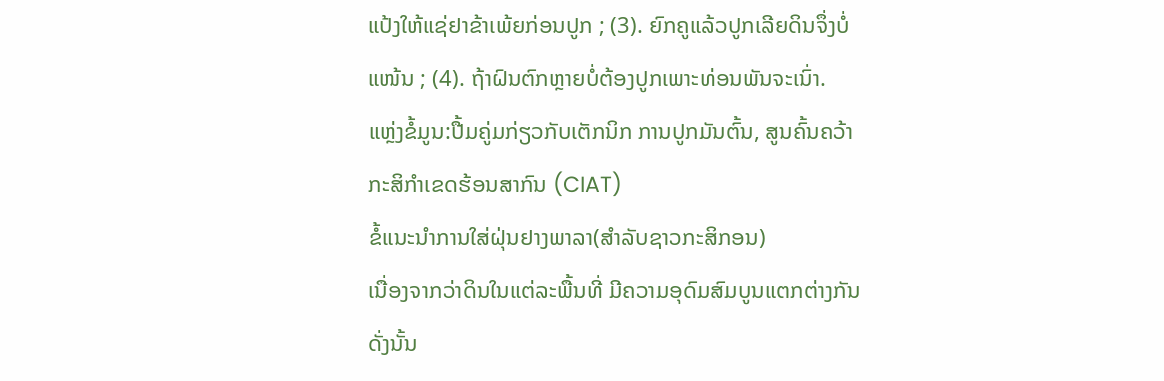ແປ້ງໃຫ້ແຊ່ຢາຂ້າເພ້ຍກ່ອນປູກ ; (3). ຍົກຄູແລ້ວປູກເລີຍດິນຈຶ່ງບໍ່ແໜ້ນ ; (4). ຖ້າຝົນຕົກຫຼາຍບໍ່ຕ້ອງປູກເພາະທ່ອນພັນຈະເນົ່າ.
ແຫຼ່ງຂໍ້ມູນ:ປື້ມຄູ່ມກ່ຽວກັບເຕັກນິກ ການປູກມັນຕົ້ນ, ສູນຄົ້ນຄວ້າກະສິກໍາເຂດຮ້ອນສາກົນ (CIAT)
ຂໍ້ແນະນຳການໃສ່ຝຸ່ນຢາງພາລາ(ສຳລັບຊາວກະສິກອນ)
ເນື່ອງຈາກວ່າດິນໃນແຕ່ລະພື້ນທີ່ ມີຄວາມອຸດົມສົມບູນແຕກຕ່າງກັນ ດັ່ງນັ້ນ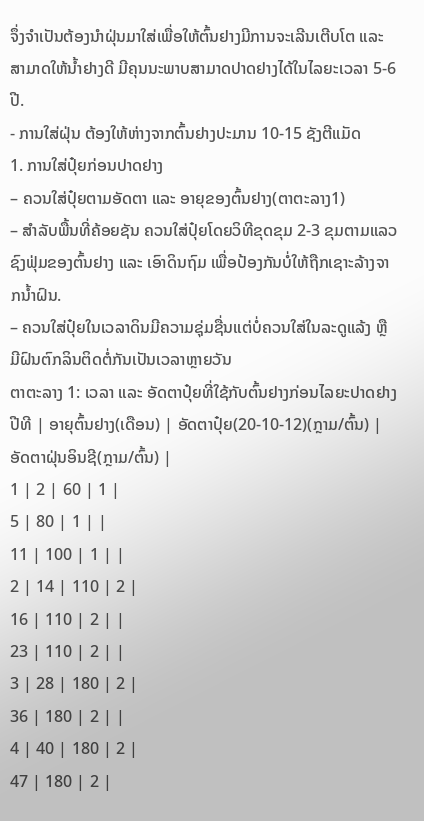ຈຶ່ງຈຳເປັນຕ້ອງນຳຝຸ່ນມາໃສ່ເພື່ອໃຫ້ຕົ້ນຢາງມີການຈະເລີນເຕີບໂຕ ແລະ ສາມາດໃຫ້ນໍ້າຢາງດີ ມີຄຸນນະພາບສາມາດປາດຢາງໄດ້ໃນໄລຍະເວລາ 5-6 ປີ.
- ການໃສ່ຝຸ່ນ ຕ້ອງໃຫ້ຫ່າງຈາກຕົ້ນຢາງປະມານ 10-15 ຊັງຕີແມັດ
1. ການໃສ່ປຸ໋ຍກ່ອນປາດຢາງ
– ຄວນໃສ່ປຸ໋ຍຕາມອັດຕາ ແລະ ອາຍຸຂອງຕົ້ນຢາງ(ຕາຕະລາງ1)
– ສຳລັບພື້ນທີ່ຄ້ອຍຊັນ ຄວນໃສ່ປຸ໋ຍໂດຍວິທີຂຸດຂຸມ 2-3 ຂຸມຕາມແລວຊົງຟຸ່ມຂອງຕົ້ນຢາງ ແລະ ເອົາດິນຖົມ ເພື່ອປ້ອງກັນບໍ່ໃຫ້ຖືກເຊາະລ້າງຈາກນໍ້າຝົນ.
– ຄວນໃສ່ປຸ໋ຍໃນເວລາດິນມີຄວາມຊຸ່ມຊື່ນແຕ່ບໍ່ຄວນໃສ່ໃນລະດູແລ້ງ ຫຼື ມີຝົນຕົກລິນຕິດຕໍ່ກັນເປັນເວລາຫຼາຍວັນ
ຕາຕະລາງ 1: ເວລາ ແລະ ອັດຕາປຸ໋ຍທີ່ໃຊ້ກັບຕົ້ນຢາງກ່ອນໄລຍະປາດຢາງ
ປີທີ | ອາຍຸຕົ້ນຢາງ(ເດືອນ) | ອັດຕາປຸ໋ຍ(20-10-12)(ກຼາມ/ຕົ້ນ) | ອັດຕາຝຸ່ນອິນຊີ(ກຼາມ/ຕົ້ນ) |
1 | 2 | 60 | 1 |
5 | 80 | 1 | |
11 | 100 | 1 | |
2 | 14 | 110 | 2 |
16 | 110 | 2 | |
23 | 110 | 2 | |
3 | 28 | 180 | 2 |
36 | 180 | 2 | |
4 | 40 | 180 | 2 |
47 | 180 | 2 |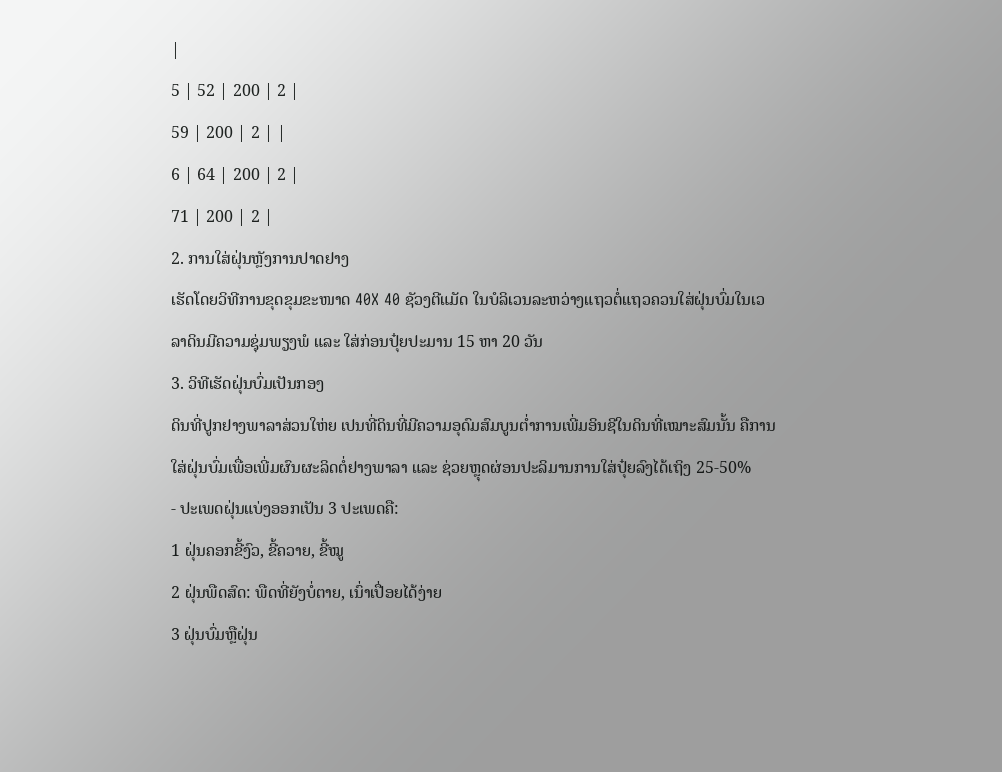|
5 | 52 | 200 | 2 |
59 | 200 | 2 | |
6 | 64 | 200 | 2 |
71 | 200 | 2 |
2. ການໃສ່ຝຸ່ນຫຼັງການປາດຢາງ
ເຮັດໂດຍວິທີການຂຸດຂຸມຂະໜາດ 40X 40 ຊັວງຕີແມັດ ໃນບໍລິເວນລະຫວ່າງແຖວຕໍ່ແຖວຄວນໃສ່ຝຸ່ນບົ່ມໃນເວລາດິນມີຄວາມຊຸ່ມພຽງພໍ ແລະ ໃສ່ກ່ອນປຸ໋ຍປະມານ 15 ຫາ 20 ວັນ
3. ວິທີເຮັດຝຸ່ນບົ່ມເປັນກອງ
ດິນທີ່ປູກຢາງພາລາສ່ວນໃຫ່ຍ ເປນທີ່ດິນທີ່ມີຄວາມອຸດົມສົມບູນຕໍ່າການເພີ່ມອິນຊີໃນດິນທີ່ເໝາະສົມນັ້ນ ຄືການໃສ່ຝຸ່ນບົ່ມເພື່ອເພີ່ມຜົນຜະລິດຕໍ່ຢາງພາລາ ແລະ ຊ່ວຍຫຼຸດຜ່ອນປະລິມານການໃສ່ປຸ໋ຍລົງໄດ້ເຖິງ 25-50%
- ປະເພດຝຸ່ນແບ່ງອອກເປັນ 3 ປະເພດຄື:
1 ຝຸ່ນຄອກຂີ້ງົວ, ຂີ້ຄວາຍ, ຂີ້ໝູ
2 ຝຸ່ນພືດສົດ: ພືດທີ່ຍັງບໍ່ຕາຍ, ເນົ່າເປື່ອຍໄດ້ງ່າຍ
3 ຝຸ່ນບົ່ມຫຼືຝຸ່ນ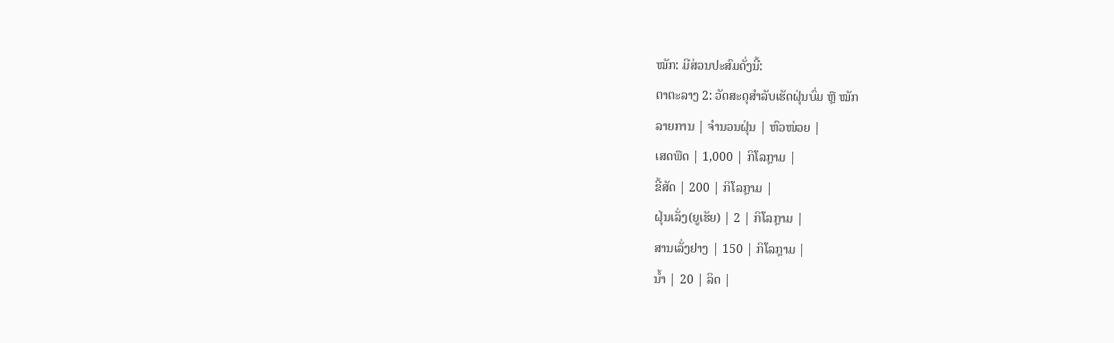ໝັກ: ມີສ່ວນປະສົມດັ່ງນີ້:
ຕາຕະລາງ 2: ວັດສະດຸສຳລັບເຮັດຝຸ່ນບົ່ມ ຫຼື ໝັກ
ລາຍການ | ຈຳນວນຝຸ່ນ | ຫົວໜ່ວຍ |
ເສດພືດ | 1,000 | ກິໂລກຼາມ |
ຂີ້ສັດ | 200 | ກິໂລກຼາມ |
ຝຸ່ນເລັ່ງ(ຍູເຮັຍ) | 2 | ກິໂລກຼາມ |
ສານເລັ່ງຢາງ | 150 | ກິໂລກຼາມ |
ນໍ້າ | 20 | ລິດ |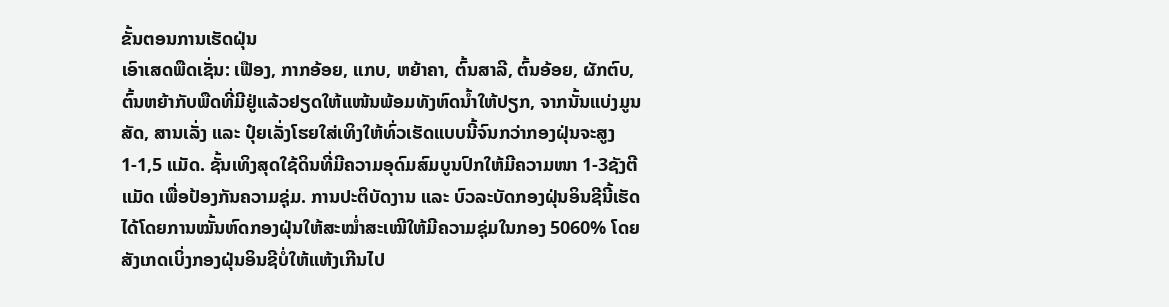ຂັ້ນຕອນການເຮັດຝຸ່ນ
ເອົາເສດພືດເຊັ່ນ: ເຟືອງ, ກາກອ້ອຍ, ແກບ, ຫຍ້າຄາ, ຕົ້ນສາລີ, ຕົ້ນອ້ອຍ, ຜັກຕົບ, ຕົ້ນຫຍ້າກັບພືດທີ່ມີຢູ່ແລ້ວຢຽດໃຫ້ແໜ້ນພ້ອມທັງຫົດນໍ້າໃຫ້ປຽກ, ຈາກນັ້ນແບ່ງມູນສັດ, ສານເລັ່ງ ແລະ ປຸ໋ຍເລັ່ງໂຮຍໃສ່ເທິງໃຫ້ທົ່ວເຮັດແບບນີ້ຈົນກວ່າກອງຝຸ່ນຈະສູງ 1-1,5 ແມັດ. ຊັ້ນເທິງສຸດໃຊ້ດິນທີ່ມີຄວາມອຸດົມສົມບູນປົກໃຫ້ມີຄວາມໜາ 1-3ຊັງຕີແມັດ ເພື່ອປ້ອງກັນຄວາມຊຸ່ມ. ການປະຕິບັດງານ ແລະ ບົວລະບັດກອງຝຸ່ນອິນຊີນີ້ເຮັດໄດ້ໂດຍການໝັ້ນຫົດກອງຝຸ່ນໃຫ້ສະໝໍ່າສະເໝີໃຫ້ມີຄວາມຊຸ່ມໃນກອງ 5060% ໂດຍສັງເກດເບິ່ງກອງຝຸ່ນອິນຊີບໍ່ໃຫ້ແຫ້ງເກີນໄປ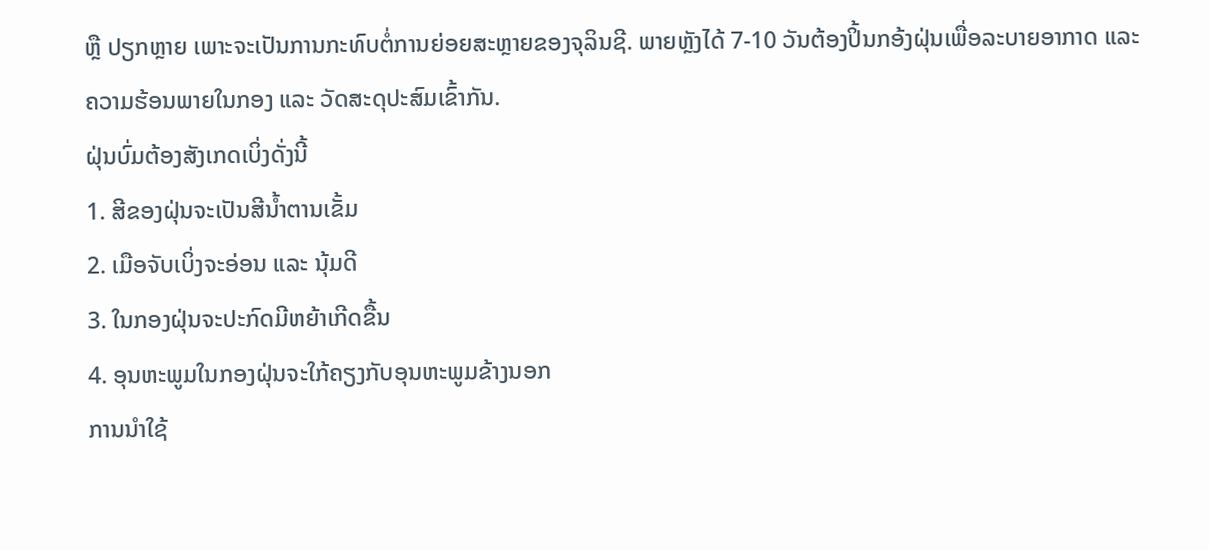ຫຼື ປຽກຫຼາຍ ເພາະຈະເປັນການກະທົບຕໍ່ການຍ່ອຍສະຫຼາຍຂອງຈຸລິນຊີ. ພາຍຫຼັງໄດ້ 7-10 ວັນຕ້ອງປິ້ນກອ້ງຝຸ່ນເພື່ອລະບາຍອາກາດ ແລະ ຄວາມຮ້ອນພາຍໃນກອງ ແລະ ວັດສະດຸປະສົມເຂົ້າກັນ.
ຝຸ່ນບົ່ມຕ້ອງສັງເກດເບິ່ງດັ່ງນີ້
1. ສີຂອງຝຸ່ນຈະເປັນສີນໍ້າຕານເຂັ້ມ
2. ເມືອຈັບເບິ່ງຈະອ່ອນ ແລະ ນຸ້ມດີ
3. ໃນກອງຝຸ່ນຈະປະກົດມີຫຍ້າເກີດຂື້ນ
4. ອຸນຫະພູມໃນກອງຝຸ່ນຈະໃກ້ຄຽງກັບອຸນຫະພູມຂ້າງນອກ
ການນຳໃຊ້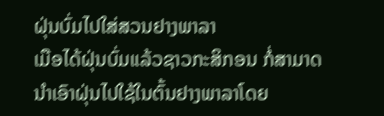ຝຸ່ນບົ່ມໄປໃສ່ສວນຢາງພາລາ
ເມືອໄດ້ຝຸ່ນບົ່ມແລ້ວຊາວກະສິກອນ ກໍ່ສາມາດນຳເອົາຝຸ່ນໄປໃຊ້ໃນຕົ້ນຢາງພາລາໂດຍ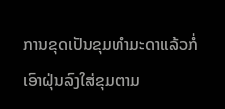ການຂຸດເປັນຂຸມທຳມະດາແລ້ວກໍ່ເອົາຝຸ່ນລົງໃສ່ຂຸມຕາມ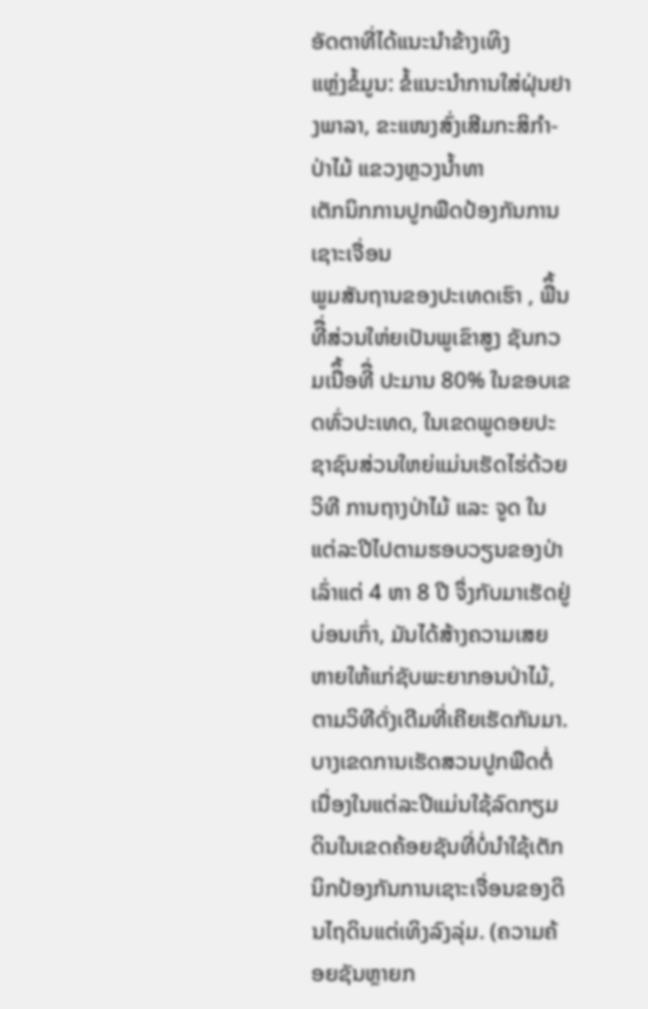ອັດຕາທີ່ໄດ້ແນະນຳຂ້າງເທິງ
ແຫຼ່ງຂໍ້ມູນ: ຂໍ້ແນະນຳການໃສ່ຝຸ່ນຢາງພາລາ, ຂະແໜງສົ່ງເສີມກະສິກຳ-ປ່າໄມ້ ແຂວງຫຼວງນໍ້າທາ
ເຕັກນິກການປູກພືດປ້ອງກັນການເຊາະເຈື່ອນ
ພູມສັນຖານຂອງປະເທດເຮົາ , ພືຶ້ນທີື່ສ່ວນໃຫ່ຍເປັນພູເຂົາສູງ ຊັນກວມເນືຶ້ອທີື່ ປະມານ 80% ໃນຂອບເຂດທົ່ວປະເທດ, ໃນເຂດພູດອຍປະຊາຊົນສ່ວນໃຫຍ່ແມ່ນເຮັດໄຮ່ດ້ວຍວິທີ ການຖາງປ່າໄມ້ ແລະ ຈູດ ໃນແຕ່ລະປີໄປຕາມຮອບວຽນຂອງປ່າເລົ່າແຕ່ 4 ຫາ 8 ປີ ຈຶ່ງກັບມາເຮັດຢູ່ບ່ອນເກົ່າ, ມັນໄດ້ສ້າງຄວາມເສຍຫາຍໃຫ້ແກ່ຊັບພະຍາກອນປ່າໄມ້, ຕາມວິທີດັ່ງເດີມທີ່ເຄີຍເຮັດກັນມາ.
ບາງເຂດການເຮັດສວນປູກພືດຕໍ່ເນື່ອງໃນແຕ່ລະປີແມ່ນໃຊ້ລົດກຽມດິນໃນເຂດຄ້ອຍຊັນທີ່ບໍ່ນໍາໃຊ້ເຕັກນິກປ້ອງກັນການເຊາະເຈື່ອນຂອງດິນໄຖດິນແຕ່ເທິງລົງລຸ່ມ. (ຄວາມຄ້ອຍຊັນຫຼາຍກ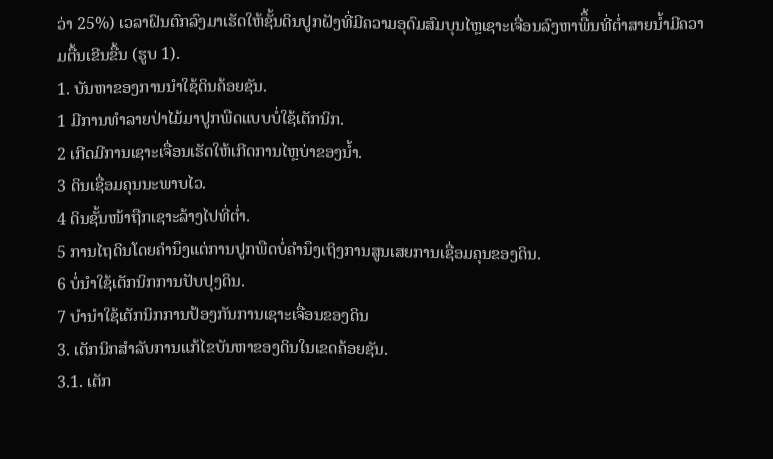ວ່າ 25%) ເວລາຝົນຕົກລົງມາເຮັດໃຫ້ຊັ້ນດິນປູກຝັງທີ່ມີຄວາມອຸດົມສົມບຸນໄຫຼເຊາະເຈື່ອນລົງຫາພືຶ້ນທີ່ຕໍ່າສາຍນໍ້າມີຄວາມຕື້ນເຂີນຂື້ນ (ຮູບ 1).
1. ບັນຫາຂອງການນໍາໃຊ້ດິນຄ້ອຍຊັນ.
1 ມີການທໍາລາຍປ່າໄມ້ມາປູກພືດແບບບໍ່ໃຊ້ເຕັກນິກ.
2 ເກີດມີການເຊາະເຈື່ອນເຮັດໃຫ້ເກີດການໄຫຼບ່າຂອງນໍ້າ.
3 ດິນເຊື່ອມຄຸນນະພາບໄວ.
4 ດິນຊັ້ນໜ້າຖືກເຊາະລ້າງໄປທີ່ຕໍ່າ.
5 ການໄຖດິນໂດຍຄໍານຶງແຕ່ການປູກພືດບໍ່ຄໍານຶງເຖິງການສູນເສຍການເຊື່ອມຄຸນຂອງດິນ.
6 ບໍ່ນໍາໃຊ້ເຕັກນິກການປັບປຸງດິນ.
7 ບໍານໍາໃຊ້ເຕັກນິກການປ້ອງກັນການເຊາະເຈື່ອນຂອງດິນ
3. ເຕັກນິກສໍາລັບການແກ້ໄຂບັນຫາຂອງດິນໃນເຂດຄ້ອຍຊັນ.
3.1. ເຕັກ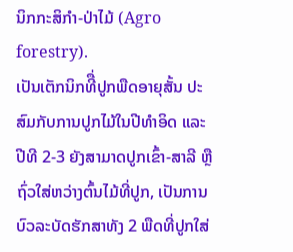ນິກກະສິກໍາ-ປ່າໄມ້ (Agro forestry).
ເປັນເຕັກນິກທີື່ປູກພືດອາຍຸສັ້ນ ປະສົມກັບການປູກໄມ້ໃນປີທໍາອິດ ແລະ ປີທີ 2-3 ຍັງສາມາດປູກເຂົ້າ-ສາລີ ຫຼື ຖົ່ວໃສ່ຫວ່າງຕົ້ນໄມ້ທີ່ປູກ, ເປັນການບົວລະບັດຮັກສາທັງ 2 ພືດທີ່ປູກໃສ່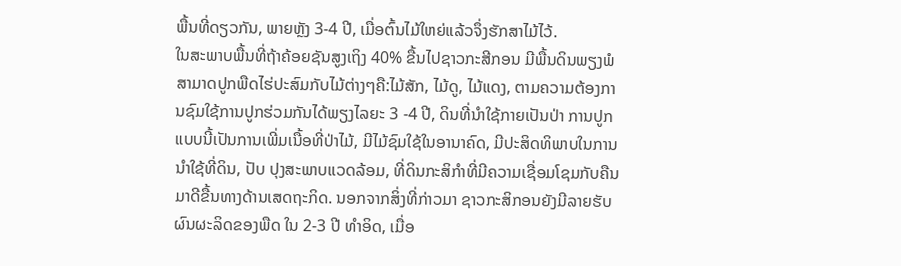ພື້ນທີ່ດຽວກັນ, ພາຍຫຼັງ 3-4 ປີ, ເມື່ອຕົ້ນໄມ້ໃຫຍ່ແລ້ວຈຶ່ງຮັກສາໄມ້ໄວ້.
ໃນສະພາບພື້ນທີ່ຖ້າຄ້ອຍຊັນສູງເຖິງ 40% ຂື້ນໄປຊາວກະສີກອນ ມີພື້ນດິນພຽງພໍສາມາດປູກພືດໄຮ່ປະສົມກັບໄມ້ຕ່າງໆຄື:ໄມ້ສັກ, ໄມ້ດູ, ໄມ້ແດງ, ຕາມຄວາມຕ້ອງການຊົມໃຊ້ການປູກຮ່ວມກັນໄດ້ພຽງໄລຍະ 3 -4 ປີ, ດິນທີ່ນໍາໃຊ້ກາຍເປັນປ່າ ການປູກແບບນີ້ເປັນການເພີ່ມເນື້ອທີ່ປ່າໄມ້, ມີໄມ້ຊົມໃຊ້ໃນອານາຄົດ, ມີປະສິດທິພາບໃນການນໍາໃຊ້ທີ່ດິນ, ປັບ ປຸງສະພາບແວດລ້ອມ, ທີ່ດິນກະສິກໍາທີ່ມີຄວາມເຊື່ອມໂຊມກັບຄືນມາດີຂື້ນທາງດ້ານເສດຖະກິດ. ນອກຈາກສິ່ງທີ່ກ່າວມາ ຊາວກະສິກອນຍັງມີລາຍຮັບຜົນຜະລິດຂອງພືດ ໃນ 2-3 ປີ ທໍາອິດ, ເມື່ອ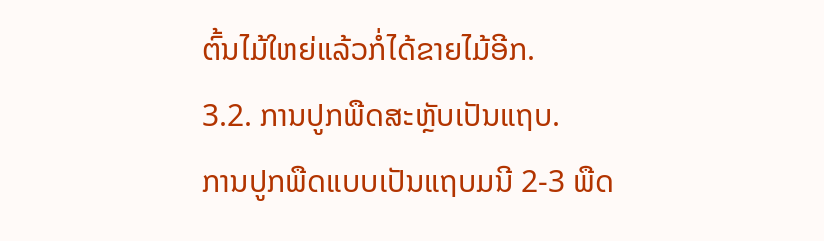ຕົ້ນໄມ້ໃຫຍ່ແລ້ວກໍ່ໄດ້ຂາຍໄມ້ອີກ.
3.2. ການປູກພືດສະຫຼັບເປັນແຖບ.
ການປູກພືດແບບເປັນແຖບມນີ 2-3 ພືດ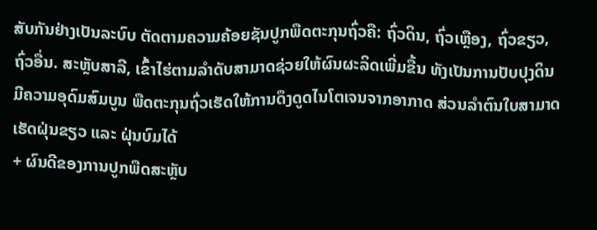ສັບກັນຢ່າງເປັນລະບົບ ຕັດຕາມຄວາມຄ້ອຍຊັນປູກພືດຕະກຸນຖົ່ວຄື: ຖົ່ວດິນ, ຖົ່ວເຫຼືອງ, ຖົ່ວຂຽວ, ຖົ່ວອື່ນ. ສະຫຼັບສາລີ, ເຂົ້າໄຮ່ຕາມລໍາດັບສາມາດຊ່ວຍໃຫ້ຜົນຜະລິດເພີ່ມຂື້ນ ທັງເປັນການປັບປຸງດິນມີຄວາມອຸດົມສົມບູນ ພືດຕະກຸນຖົ່ວເຮັດໃຫ້ການດຶງດູດໄນໂຕເຈນຈາກອາກາດ ສ່ວນລໍາຕົນໃບສາມາດເຮັດຝຸ່ນຂຽວ ແລະ ຝຸ່ນບົມໄດ້
+ ຜົນດີຂອງການປູກພືດສະຫຼັບ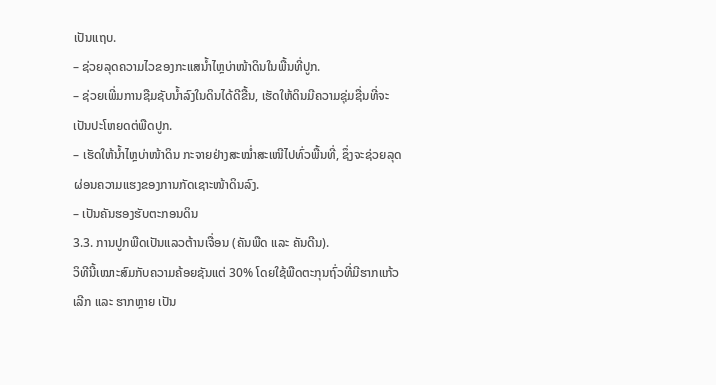ເປັນແຖບ.
– ຊ່ວຍລຸດຄວາມໄວຂອງກະແສນໍ້າໄຫຼບ່າໜ້າດິນໃນພື້ນທີ່ປູກ.
– ຊ່ວຍເພີ່ມການຊືມຊັບນໍ້າລົງໃນດິນໄດ້ດີຂື້ນ, ເຮັດໃຫ້ດິນມີຄວາມຊຸ່ມຊື່ນທີ່ຈະເປັນປະໂຫຍດຕ່ພືດປູກ.
– ເຮັດໃຫ້ນໍ້າໄຫຼບ່າໜ້າດິນ ກະຈາຍຢ່າງສະໝໍ່າສະເໜີໄປທົ່ວພື້ນທີ່, ຊຶ່ງຈະຊ່ວຍລຸດຜ່ອນຄວາມແຮງຂອງການກັດເຊາະໜ້າດິນລົງ.
– ເປັນຄັນຮອງຮັບຕະກອນດິນ
3.3. ການປູກພືດເປັນແລວຕ້ານເຈື່ອນ (ຄັນພືດ ແລະ ຄັນດີນ).
ວິທີນີ້ເໝາະສົມກັບຄວາມຄ້ອຍຊັນແຕ່ 30% ໂດຍໃຊ້ພືດຕະກຸນຖົ່ວທີ່ມີຮາກແກ້ວເລີກ ແລະ ຮາກຫຼາຍ ເປັນ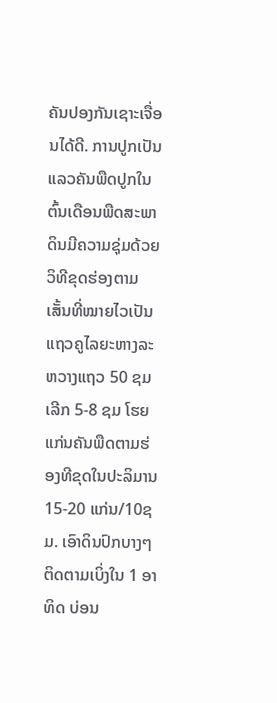ຄັນປອງກັນເຊາະເຈື່ອນໄດ້ດີ. ການປູກເປັນແລວຄັນພືດປູກໃນຕົ້ນເດືອນພືດສະພາດິນມີຄວາມຊຸ່ມດ້ວຍວິທີຂຸດຮ່ອງຕາມເສັ້ນທີ່ໝາຍໄວເປັນແຖວຄູໄລຍະຫາງລະຫວາງແຖວ 50 ຊມ ເລີກ 5-8 ຊມ ໂຮຍແກ່ນຄັນພືດຕາມຮ່ອງທີຂຸດໃນປະລິມານ 15-20 ແກ່ນ/10ຊມ. ເອົາດິນປົກບາງໆ ຕິດຕາມເບິ່ງໃນ 1 ອາທິດ ບ່ອນ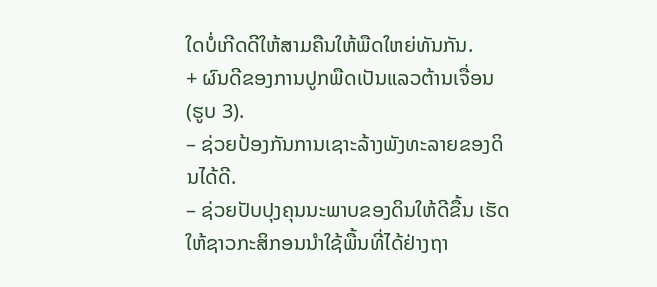ໃດບໍ່ເກີດດີໃຫ້ສາມຄືນໃຫ້ພືດໃຫຍ່ທັນກັນ.
+ ຜົນດີຂອງການປູກພືດເປັນແລວຕ້ານເຈື່ອນ (ຮູບ 3).
– ຊ່ວຍປ້ອງກັນການເຊາະລ້າງພັງທະລາຍຂອງດິນໄດ້ດີ.
– ຊ່ວຍປັບປຸງຄຸນນະພາບຂອງດິນໃຫ້ດີຂື້ນ ເຮັດໃຫ້ຊາວກະສິກອນນໍາໃຊ້ພື້ນທີ່ໄດ້ຢ່າງຖາ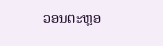ວອນຕະຫຼອ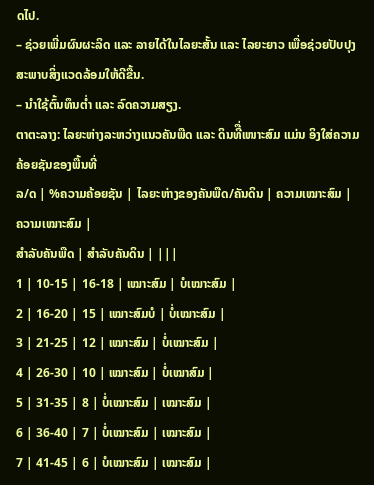ດໄປ.
– ຊ່ວຍເພີ່ມຜົນຜະລິດ ແລະ ລາຍໄດ້ໃນໄລຍະສັ້ນ ແລະ ໄລຍະຍາວ ເພື່ອຊ່ວຍປັບປຸງສະພາບສິ່ງແວດລ້ອມໃຫ້ດີຂື້ນ.
– ນໍາໃຊ້ຕົ້ນທຶນຕໍ່າ ແລະ ລົດຄວາມສຽງ.
ຕາຕະລາງ: ໄລຍະຫ່າງລະຫວ່າງແນວຄັນພືດ ແລະ ດິນທີື່ເໜາະສົມ ແມ່ນ ອິງໃສ່ຄວາມຄ້ອຍຊັນຂອງພື້ນທີ່
ລ/ດ | %ຄວາມຄ້ອຍຊັນ | ໄລຍະຫ່າງຂອງຄັນພືດ/ຄັນດິນ | ຄວາມເໝາະສົມ | ຄວາມເໝາະສົມ |
ສຳລັບຄັນພືດ | ສຳລັບຄັນດິນ | |||
1 | 10-15 | 16-18 | ເໝາະສົມ | ບໍເໝາະສົມ |
2 | 16-20 | 15 | ເໝາະສົມບໍ | ບໍ່ເໝາະສົມ |
3 | 21-25 | 12 | ເໝາະສົມ | ບໍ່ເໝາະສົມ |
4 | 26-30 | 10 | ເໝາະສົມ | ບໍ່ເໝາສົມ |
5 | 31-35 | 8 | ບໍ່ເໝາະສົມ | ເໝາະສົມ |
6 | 36-40 | 7 | ບໍ່ເໝາະສົມ | ເໝາະສົມ |
7 | 41-45 | 6 | ບໍເໝາະສົມ | ເໝາະສົມ |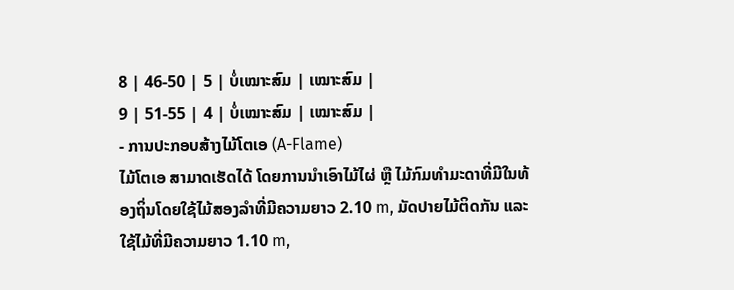8 | 46-50 | 5 | ບໍ່ເໝາະສົມ | ເໝາະສົມ |
9 | 51-55 | 4 | ບໍ່ເໝາະສົມ | ເໝາະສົມ |
- ການປະກອບສ້າງໄມ້ໂຕເອ (A-Flame)
ໄມ້ໂຕເອ ສາມາດເຮັດໄດ້ ໂດຍການນໍາເອົາໄມ້ໄຜ່ ຫຼື ໄມ້ກົມທໍາມະດາທີ່ມີໃນທ້ອງຖິ່ນໂດຍໃຊ້ໄມ້ສອງລໍາທີ່ມີຄວາມຍາວ 2.10 m, ມັດປາຍໄມ້ຕິດກັນ ແລະ ໃຊ້ໄມ້ທີ່ມີຄວາມຍາວ 1.10 m,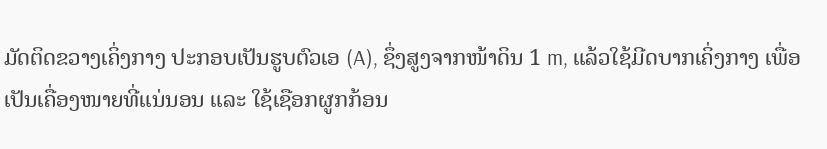ມັດຕິດຂວາງເຄິ່ງກາງ ປະກອບເປັນຮູບຕົວເອ (A), ຊຶ່ງສູງຈາກໜ້າດິນ 1 m, ແລ້ວໃຊ້ມີດບາກເຄິ່ງກາງ ເພື່ອເປັນເຄື່ອງໜາຍທີ່ແນ່ນອນ ແລະ ໃຊ້ເຊືອກຜູກກ້ອນ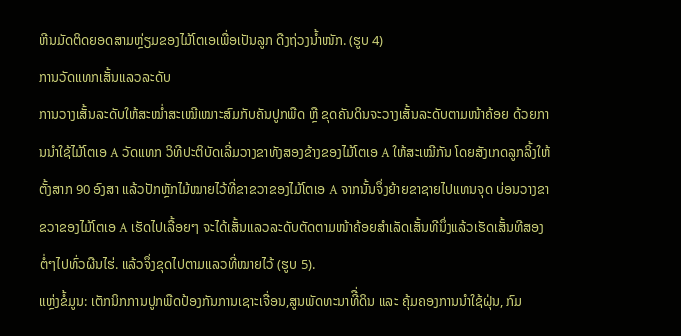ຫີນມັດຕິດຍອດສາມຫຼ່ຽມຂອງໄມ້ໂຕເອເພື່ອເປັນລູກ ດືງຖ່ວງນໍ້າໜັກ. (ຮູບ 4)
ການວັດແທກເສັ້ນແລວລະດັບ
ການວາງເສັ້ນລະດັບໃຫ້ສະໝໍ່າສະເໝີເໝາະສົມກັບຄັນປູກພືດ ຫຼື ຂຸດຄັນດິນຈະວາງເສັ້ນລະດັບຕາມໜ້າຄ້ອຍ ດ້ວຍການນໍາໃຊ້ໄມ້ໂຕເອ A ວັດແທກ ວິທີປະຕິບັດເລີ່ມວາງຂາທັງສອງຂ້າງຂອງໄມ້ໂຕເອ A ໃຫ້ສະເໝີກັນ ໂດຍສັງເກດລູກລິ້ງໃຫ້ຕັ້ງສາກ 90 ອົງສາ ແລ້ວປັກຫຼັກໄມ້ໝາຍໄວ້ທີ່ຂາຂວາຂອງໄມ້ໂຕເອ A ຈາກນັ້ນຈຶ່ງຍ້າຍຂາຊາຍໄປແທນຈຸດ ບ່ອນວາງຂາຂວາຂອງໄມ້ໂຕເອ A ເຮັດໄປເລື້ອຍໆ ຈະໄດ້ເສັ້ນແລວລະດັບຕັດຕາມໜ້າຄ້ອຍສໍາເລັດເສັ້ນທີນຶ່ງແລ້ວເຮັດເສັ້ນທີສອງຕໍ່ໆໄປທົ່ວຜືນໄຮ່. ແລ້ວຈຶ່ງຂຸດໄປຕາມແລວທີ່ໝາຍໄວ້ (ຮູບ 5).
ແຫຼ່ງຂໍ້ມູນ: ເຕັກນິກການປູກພືດປ້ອງກັນການເຊາະເຈື່ອນ,ສູນພັດທະນາທີື່ດິນ ແລະ ຄຸ້ມຄອງການນໍາໃຊ້ຝຸ່ນ, ກົມ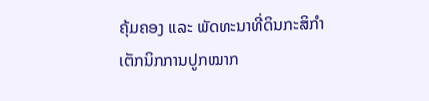ຄຸ້ມຄອງ ແລະ ພັດທະນາທີ່ດິນກະສິກຳ
ເຕັກນິກການປູກໝາກ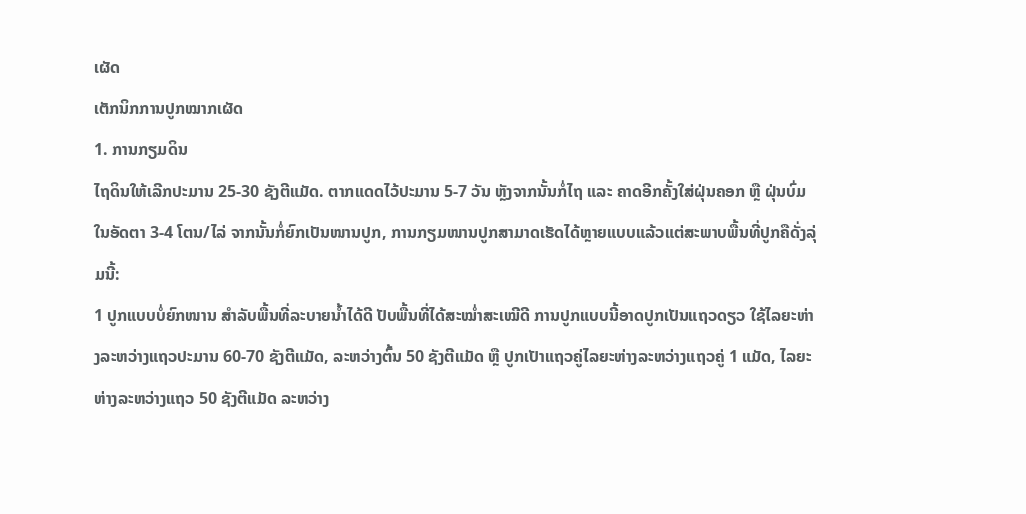ເຜັດ
ເຕັກນິກການປູກໝາກເຜັດ
1. ການກຽມດິນ
ໄຖດິນໃຫ້ເລີກປະມານ 25-30 ຊັງຕີແມັດ. ຕາກແດດໄວ້ປະມານ 5-7 ວັນ ຫຼັງຈາກນັ້ນກໍ່ໄຖ ແລະ ຄາດອີກຄັ້ງໃສ່ຝຸ່ນຄອກ ຫຼື ຝຸ່ນບົ່ມໃນອັດຕາ 3-4 ໂຕນ/ໄລ່ ຈາກນັ້ນກໍ່ຍົກເປັນໜານປູກ, ການກຽມໜານປູກສາມາດເຮັດໄດ້ຫຼາຍແບບແລ້ວແຕ່ສະພາບພື້ນທີ່ປູກຄືດັ່ງລຸ່ມນີ້:
1 ປູກແບບບໍ່ຍົກໜານ ສຳລັບພື້ນທີ່ລະບາຍນໍ້າໄດ້ດີ ປັບພື້ນທີ່ໄດ້ສະໝໍ່າສະເໝີດີ ການປູກແບບນີ້ອາດປູກເປັນແຖວດຽວ ໃຊ້ໄລຍະຫ່າງລະຫວ່າງແຖວປະມານ 60-70 ຊັງຕີແມັດ, ລະຫວ່າງຕົ້ນ 50 ຊັງຕີແມັດ ຫຼື ປູກເປັາແຖວຄູ່ໄລຍະຫ່າງລະຫວ່າງແຖວຄູ່ 1 ແມັດ, ໄລຍະຫ່າງລະຫວ່າງແຖວ 50 ຊັງຕີແມັດ ລະຫວ່າງ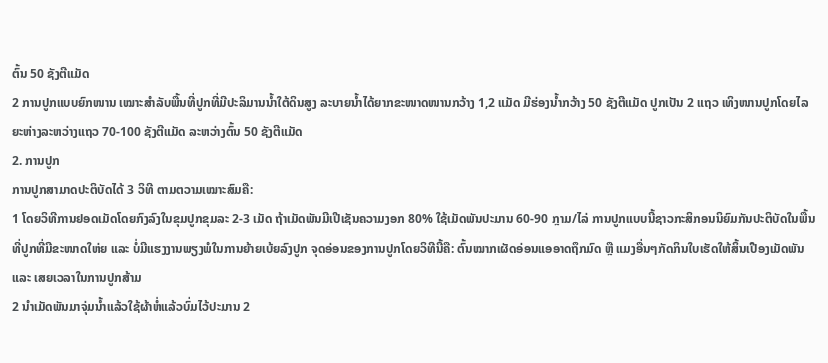ຕົ້ນ 50 ຊັງຕີແມັດ
2 ການປູກແບບຍົກໜານ ເໝາະສຳລັບພື້ນທີ່ປູກທີ່ມີປະລິມານນໍ້າໃຕ້ດິນສູງ ລະບາຍນໍ້າໄດ້ຍາກຂະໜາດໜານກວ້າງ 1,2 ແມັດ ມີຮ່ອງນໍ້າກວ້າງ 50 ຊັງຕີແມັດ ປູກເປັນ 2 ແຖວ ເທິງໜານປູກໂດຍໄລຍະຫ່າງລະຫວ່າງແຖວ 70-100 ຊັງຕີແມັດ ລະຫວ່າງຕົ້ນ 50 ຊັງຕີແມັດ
2. ການປູກ
ການປູກສາມາດປະຕິບັດໄດ້ 3 ວິທີ ຕາມຕວາມເໝາະສົມຄື:
1 ໂດຍວິທີການຢອດເມັດໂດຍກົງລົງໃນຂຸມປູກຂຸມລະ 2-3 ເມັດ ຖ້າເມັດພັນມີເປີເຊັນຄວາມງອກ 80% ໃຊ້ເມັດພັນປະມານ 60-90 ກຼາມ/ໄລ່ ການປູກແບບນີ້ຊາວກະສິກອນນິຍົມກັນປະຕິບັດໃນພື້ນທີ່ປູກທີ່ມີຂະໜາດໃຫ່ຍ ແລະ ບໍ່ມີແຮງງານພຽງພໍໃນການຍ້າຍເບ້ຍລົງປູກ ຈຸດອ່ອນຂອງການປູກໂດຍວິທີນີ້ຄື: ຕົ້ນໝາກເຜັດອ່ອນແອອາດຖຶກມົດ ຫຼື ແມງອື່ນໆກັດກິນໃບເຮັດໃຫ້ສິ້ນເປືອງເມັດພັນ ແລະ ເສຍເວລາໃນການປູກສ້າມ
2 ນຳເມັດພັນມາຈຸ່ມນໍ້າແລ້ວໃຊ້ຜ້າຫໍ່ແລ້ວບົ່ມໄວ້ປະມານ 2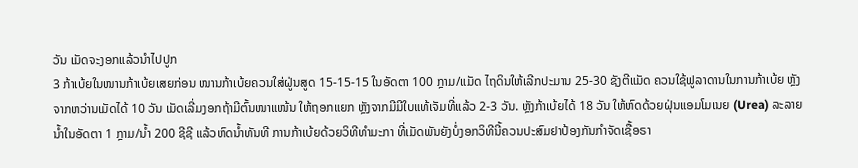ວັນ ເມັດຈະງອກແລ້ວນຳໄປປູກ
3 ກ້າເບ້ຍໃນໜານກ້າເບ້ຍເສຍກ່ອນ ໜານກ້າເບ້ຍຄວນໃສ່ຝູ່ນສູດ 15-15-15 ໃນອັດຕາ 100 ກຼາມ/ແມັດ ໄຖດິນໃຫ້ເລີກປະມານ 25-30 ຊັງຕີແມັດ ຄວນໃຊ້ຟູລາດານໃນການກ້າເບ້ຍ ຫຼັງຈາກຫວ່ານເມັດໄດ້ 10 ວັນ ເມັດເລີ່ມງອກຖ້າມີຕົ້ນໜາແໜ້ນ ໃຫ້ຖອກແຍກ ຫຼັງຈາກມີມີໃບແທ້ເຈັມທີ່ແລ້ວ 2-3 ວັນ. ຫຼັງກ້າເບ້ຍໄດ້ 18 ວັນ ໃຫ້ຫົດດ້ວຍຝຸ່ນແອມໂມເນຍ (Urea) ລະລາຍນໍ້າໃນອັດຕາ 1 ກຼາມ/ນໍ້າ 200 ຊີຊີ ແລ້ວຫົດນໍ້າທັນທີ ການກ້າເບ້ຍດ້ວຍວິທີທຳມະກາ ທີ່ເມັດພັນຍັງບໍ່ງອກວິທີນີ້ຄວນປະສົມຢາປ້ອງກັນກຳຈັດເຊື້ອຣາ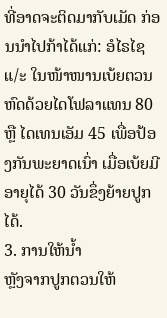ທີ່ອາດຈະຕິດມາກັບເມັດ ກ່ອນນຳໄປກ້າໄດ້ແກ່: ອໍໄຣໄຊ ແ/ະ ໃນໜ້າໜານເບ້ຍຕວນຫົດດ້ວຍໄດໂຟລາແທນ 80 ຫຼື ໄດເທນເອັມ 45 ເພື່ອປ້ອງກັນພະຍາດເນົ່າ ເມື່ອເບ້ຍມີອາຍຸໄດ້ 30 ວັນຂຶ່ງຍ້າຍປູກໄດ້.
3. ການໃຫ້ນໍ້າ
ຫຼັງຈາກປູກຕວນໃຫ້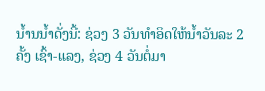ນໍ້ານນໍ້າດັ່ງນີ້: ຊ່ວງ 3 ວັນທຳອິດໃຫ້ນໍ້າວັນລະ 2 ຄັ້ງ ເຊົ້າ-ແລງ, ຊ່ວງ 4 ວັນຕໍ່ມາ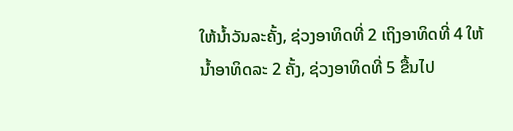ໃຫ້ນໍ້າວັນລະຄັ້ງ, ຊ່ວງອາທິດທີ່ 2 ເຖິງອາທິດທີ່ 4 ໃຫ້ນໍ້າອາທິດລະ 2 ຄັ້ງ, ຊ່ວງອາທິດທີ່ 5 ຂື້ນໄປ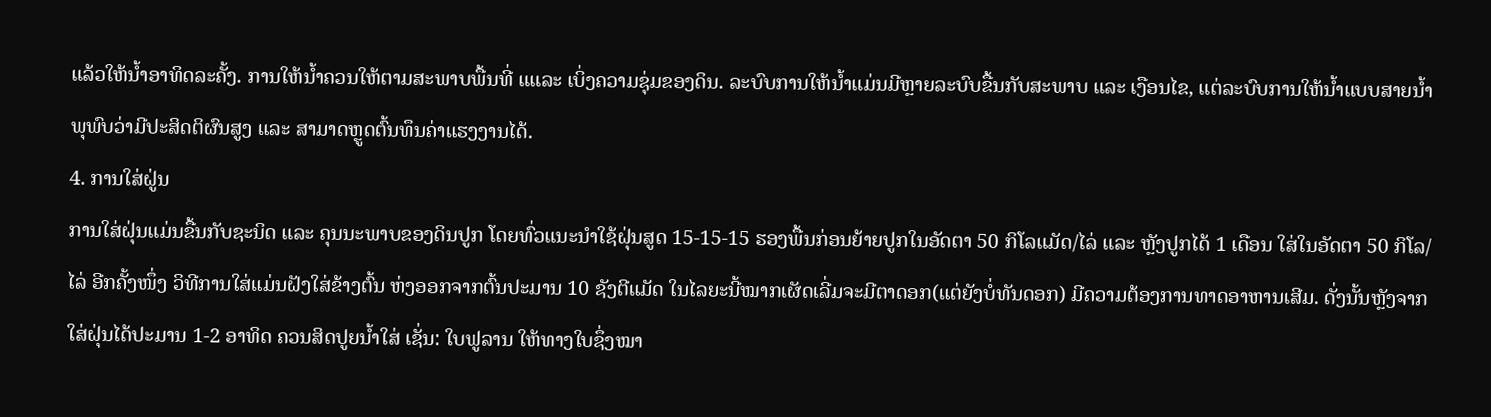ແລ້ວໃຫ້ນໍ້າອາທິດລະຄັ້ງ. ການໃຫ້ນໍ້າຄວນໃຫ້ຕາມສະພາບພື້ນທີ່ ແແລະ ເບິ່ງຄວາມຊຸ່ມຂອງດິນ. ລະບົບການໃຫ້ນໍ້າແມ່ນມີຫຼາຍລະບົບຂື້ນກັບສະພາບ ແລະ ເງືອນໄຂ, ແຕ່ລະບົບການໃຫ້ນໍ້າແບບສາຍນໍ້າພຸພົບວ່າມີປະສິດຕິຜົນສູງ ແລະ ສາມາດຫຼູດຕົ້ນທຶນຄ່າແຮງງານໄດ້.
4. ການໃສ່ຝູ່ນ
ການໃສ່ຝຸ່ນແມ່ນຂື້ນກັບຊະນິດ ແລະ ຄຸນນະພາບຂອງດິນປູກ ໂດຍທົ່ວແນະນຳໃຊ້ຝຸ່ນສູດ 15-15-15 ຮອງພື້ນກ່ອນຍ້າຍປູກໃນອັດຕາ 50 ກິໂລແມັດ/ໄລ່ ແລະ ຫຼັງປູກໄດ້ 1 ເດືອນ ໃສ່ໃນອັດຕາ 50 ກິໂລ/ໄລ່ ອີກຄັ້ງໜຶ່ງ ວິທີການໃສ່ແມ່ນຝັງໃສ່ຂ້າງຕົ້ນ ຫ່ງອອກຈາກຕົ້ນປະມານ 10 ຊັງຕີແມັດ ໃນໄລຍະນີ້ໝາກເຜັດເລີ່ມຈະມີຕາດອກ(ແຕ່ຍັງບໍ່ທັນດອກ) ມີຄວາມຕ້ອງການທາດອາຫານເສີມ. ດັ່ງນັ້ນຫຼັງຈາກໃສ່ຝຸ່ນໄດ້ປະມານ 1-2 ອາທິດ ຄວນສິດປູຍນໍ້າໃສ່ ເຊັ່ນ: ໃບຟູລານ ໃຫ້ທາງໃບຊຶ່ງໝາ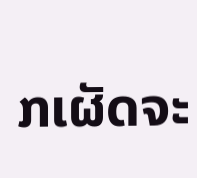ກເຜັດຈະ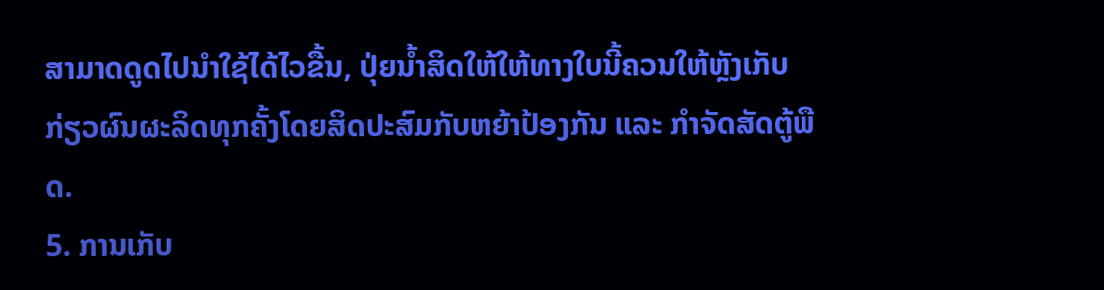ສາມາດດູດໄປນຳໃຊ້ໄດ້ໄວຂື້ນ, ປຸ່ຍນໍ້າສິດໃຫ້ໃຫ້ທາງໃບນີ້ຄວນໃຫ້ຫຼັງເກັບກ່ຽວຜົນຜະລິດທຸກຄັ້ງໂດຍສິດປະສົມກັບຫຍ້າປ້ອງກັນ ແລະ ກຳຈັດສັດຕູ້ພືດ.
5. ການເກັບ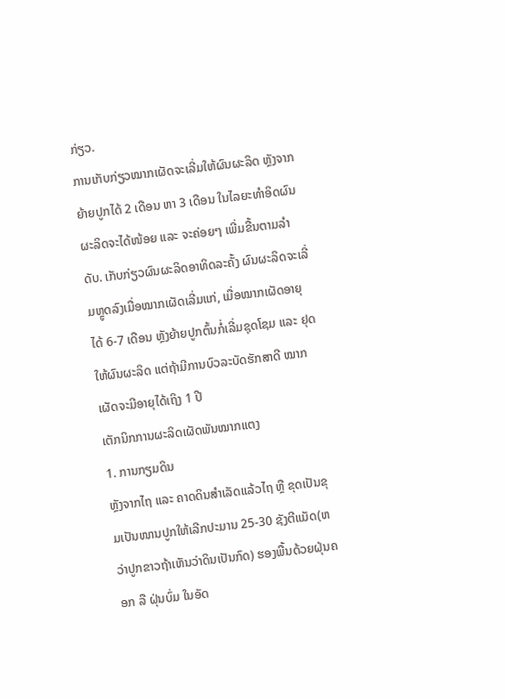ກ່ຽວ.
ການເກັບກ່ຽວໝາກເຜັດຈະເລີ່ມໃຫ້ຜົນຜະລິດ ຫຼັງຈາກຍ້າຍປູກໄດ້ 2 ເດືອນ ຫາ 3 ເດືອນ ໃນໄລຍະທຳອິດຜົນຜະລິດຈະໄດ້ໜ້ອຍ ແລະ ຈະຄ່ອຍໆ ເພີ່ມຂື້ນຕາມລຳດັບ. ເກັບກ່ຽວຜົນຜະລິດອາທິດລະຄັ້ງ ຜົນຜະລິດຈະເລີ່ມຫຼູດລົງເມື່ອໝາກເຜັດເລີ່ມແກ່, ເມື່ອໝາກເຜັດອາຍຸໄດ້ 6-7 ເດືອນ ຫຼັງຍ້າຍປູກຕົ້ນກໍ່ເລີ່ມຊຸດໂຊມ ແລະ ຢຸດໃຫ້ຜົນຜະລິດ ແຕ່ຖ້າມີການບົວລະບັດຮັກສາດີ ໝາກເຜັດຈະມີອາຍຸໄດ້ເຖິງ 1 ປີ
ເຕັກນິກການຜະລິດເຜັດພັນໝາກແຕງ
1. ການກຽມດິນ
ຫຼັງຈາກໄຖ ແລະ ຄາດດິນສຳເລັດແລ້ວໄຖ ຫຼື ຂຸດເປັນຂຸມເປັນໜານປູກໃຫ້ເລີກປະມານ 25-30 ຊັງຕີແມັດ(ຫວ່າປູກຂາວຖ້າເຫັນວ່າດິນເປັນກົດ) ຮອງພື້ນດ້ວຍຝຸ່ນຄອກ ລື ຝຸ່ນບົ່ມ ໃນອັດ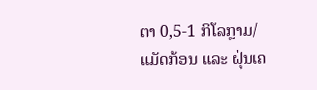ຕາ 0,5-1 ກິໂລກຼາມ/ແມັດກ້ອນ ແລະ ຝຸ່ນເຄ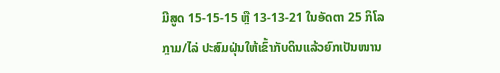ມີສູດ 15-15-15 ຫຼື 13-13-21 ໃນອັດຕາ 25 ກິໂລກຼາມ/ໄລ່ ປະສົມຝຸ່ນໃຫ້ເຂົ້າກັບດິນແລ້ວຍົກເປັນໜານ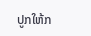ປູກໃຫ້ກ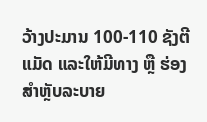ວ້າງປະມານ 100-110 ຊັງຕີແມັດ ແລະໃຫ້ມີທາງ ຫຼື ຮ່ອງສຳຫຼັບລະບາຍ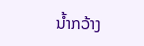ນໍ້າກວ້າງ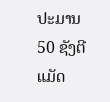ປະມານ 50 ຊັງຕີແມັດ